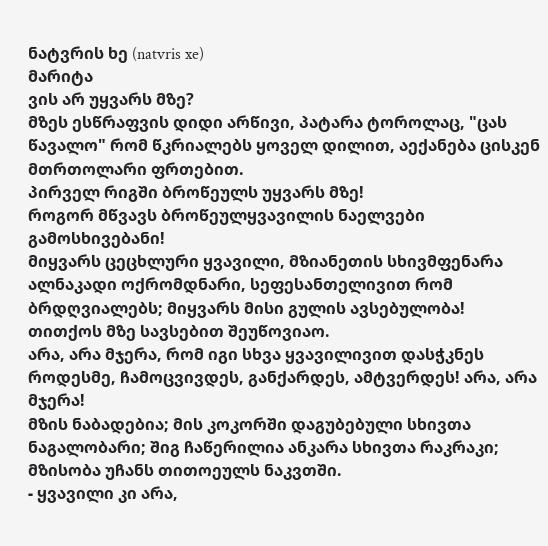ნატვრის ხე (natvris xe)
მარიტა
ვის არ უყვარს მზე?
მზეს ესწრაფვის დიდი არწივი, პატარა ტოროლაც, "ცას წავალო" რომ წკრიალებს ყოველ დილით, აექანება ცისკენ მთრთოლარი ფრთებით.
პირველ რიგში ბროწეულს უყვარს მზე!
როგორ მწვავს ბროწეულყვავილის ნაელვები გამოსხივებანი!
მიყვარს ცეცხლური ყვავილი, მზიანეთის სხივმფენარა ალნაკადი ოქრომდნარი, სეფესანთელივით რომ ბრდღვიალებს; მიყვარს მისი გულის ავსებულობა! თითქოს მზე სავსებით შეუწოვიაო.
არა, არა მჯერა, რომ იგი სხვა ყვავილივით დასჭკნეს როდესმე, ჩამოცვივდეს, განქარდეს, ამტვერდეს! არა, არა მჯერა!
მზის ნაბადებია; მის კოკორში დაგუბებული სხივთა ნაგალობარი; შიგ ჩაწერილია ანკარა სხივთა რაკრაკი; მზისობა უჩანს თითოეულს ნაკვთში.
- ყვავილი კი არა,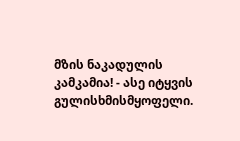მზის ნაკადულის კამკამია! - ასე იტყვის გულისხმისმყოფელი.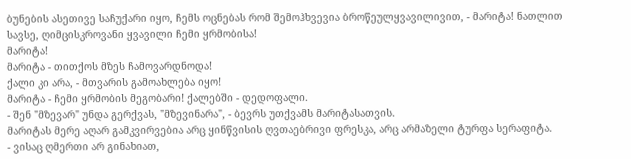ბუნების ასეთივე საჩუქარი იყო, ჩემს ოცნებას რომ შემოჰხვევია ბროწეულყვავილივით, - მარიტა! ნათლით სავსე, ღიმცისკროვანი ყვავილი ჩემი ყრმობისა!
მარიტა!
მარიტა - თითქოს მზეს ჩამოვარდნოდა!
ქალი კი არა, - მთვარის გამოახლება იყო!
მარიტა - ჩემი ყრმობის მეგობარი! ქალებში - დედოფალი.
- შენ "მზევარ" უნდა გერქვას, "მზევინარა", - ბევრს უთქვამს მარიტასათვის.
მარიტას მერე აღარ გამკვირვებია არც ყინწვისის ღვთაებრივი ფრესკა, არც არმაზელი ტურფა სერაფიტა.
- ვისაც ღმერთი არ გინახიათ,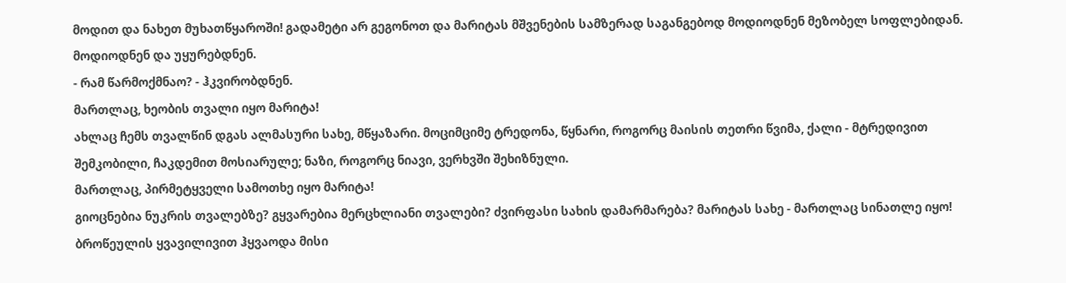მოდით და ნახეთ მუხათწყაროში! გადამეტი არ გეგონოთ და მარიტას მშვენების სამზერად საგანგებოდ მოდიოდნენ მეზობელ სოფლებიდან. მოდიოდნენ და უყურებდნენ.
- რამ წარმოქმნაო? - ჰკვირობდნენ.
მართლაც, ხეობის თვალი იყო მარიტა!
ახლაც ჩემს თვალწინ დგას ალმასური სახე, მწყაზარი. მოციმციმე ტრედონა, წყნარი, როგორც მაისის თეთრი წვიმა, ქალი - მტრედივით შემკობილი, ჩაკდემით მოსიარულე; ნაზი, როგორც ნიავი, ვერხვში შეხიზნული.
მართლაც, პირმეტყველი სამოთხე იყო მარიტა!
გიოცნებია ნუკრის თვალებზე? გყვარებია მერცხლიანი თვალები? ძვირფასი სახის დამარმარება? მარიტას სახე - მართლაც სინათლე იყო! ბროწეულის ყვავილივით ჰყვაოდა მისი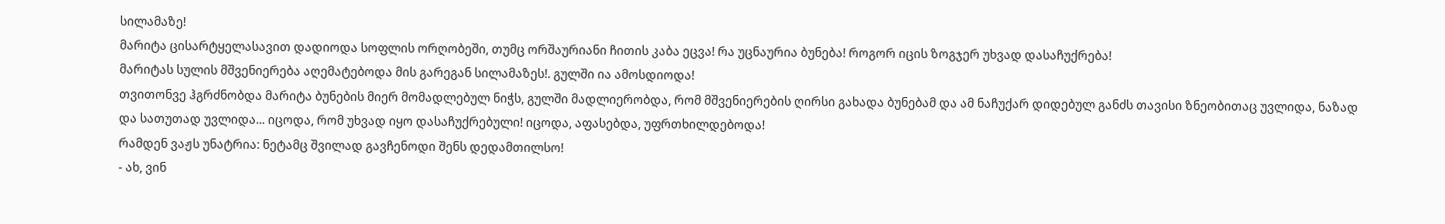სილამაზე!
მარიტა ცისარტყელასავით დადიოდა სოფლის ორღობეში, თუმც ორშაურიანი ჩითის კაბა ეცვა! რა უცნაურია ბუნება! როგორ იცის ზოგჯერ უხვად დასაჩუქრება!
მარიტას სულის მშვენიერება აღემატებოდა მის გარეგან სილამაზეს!. გულში ია ამოსდიოდა!
თვითონვე ჰგრძნობდა მარიტა ბუნების მიერ მომადლებულ ნიჭს, გულში მადლიერობდა, რომ მშვენიერების ღირსი გახადა ბუნებამ და ამ ნაჩუქარ დიდებულ განძს თავისი ზნეობითაც უვლიდა, ნაზად და სათუთად უვლიდა... იცოდა, რომ უხვად იყო დასაჩუქრებული! იცოდა, აფასებდა, უფრთხილდებოდა!
რამდენ ვაჟს უნატრია: ნეტამც შვილად გავჩენოდი შენს დედამთილსო!
- ახ, ვინ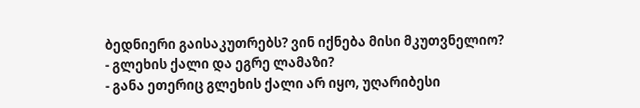ბედნიერი გაისაკუთრებს? ვინ იქნება მისი მკუთვნელიო?
- გლეხის ქალი და ეგრე ლამაზი?
- განა ეთერიც გლეხის ქალი არ იყო, უღარიბესი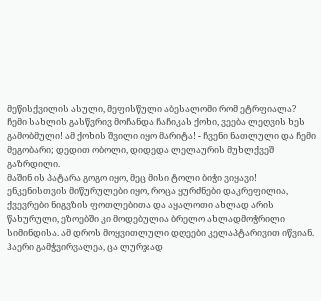მეწისქვილის ასული, მეფისწული აბესალომი რომ ეტრფიალა?
ჩემი სახლის გასწვრივ მოჩანდა ჩაჩიკას ქოხი, ვეება ლეღვის ხეს გამობმული! ამ ქოხის შვილი იყო მარიტა! - ჩვენი ნათლული და ჩემი მეგობარი; დედით ობოლი, დიდედა ლელაურის მუხლქვეშ გაზრდილი.
მაშინ ის პატარა გოგო იყო, მეც მისი ტოლი ბიჭი ვიყავი!
ენკენისთვის მიწურულები იყო, როცა ყურძნები დაკრეფილია, ქვევრები ნიგვზის ფოთლებითა და აყალოთი ახლად არის წახურული, ეზოებში კი მოდებულია ბრელო ახლადმოჭრილი სიმინდისა. ამ დროს მოყვითლული დღეები კელაპტარივით იწვიან. ჰაერი გამჭვირვალეა, ცა ლურჯად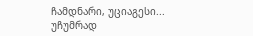ჩამდნარი, უციაგესი...
უჩუმრად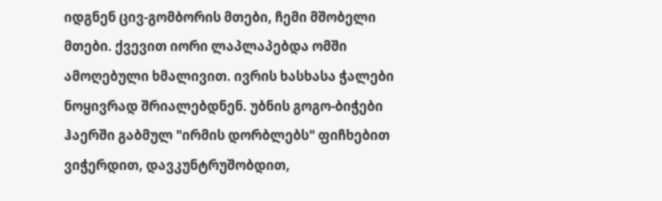იდგნენ ცივ-გომბორის მთები, ჩემი მშობელი მთები. ქვევით იორი ლაპლაპებდა ომში ამოღებული ხმალივით. ივრის ხასხასა ჭალები ნოყივრად შრიალებდნენ. უბნის გოგო-ბიჭები ჰაერში გაბმულ "ირმის დორბლებს" ფიჩხებით ვიჭერდით, დავკუნტრუშობდით,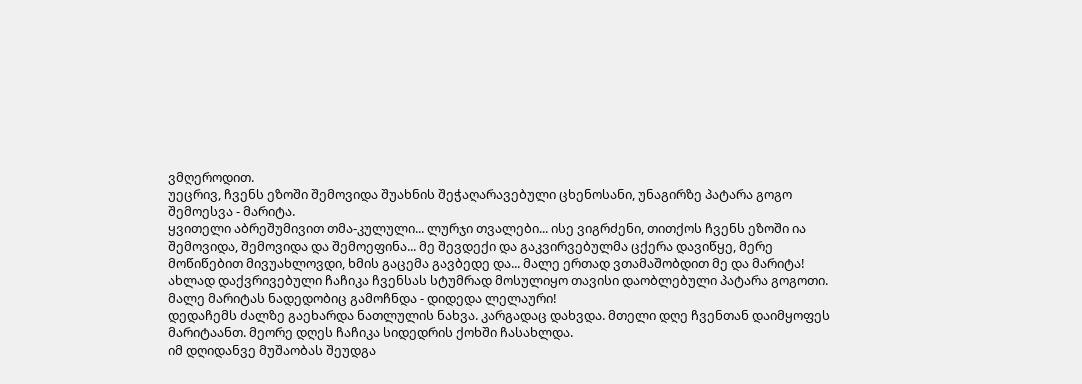ვმღეროდით.
უეცრივ, ჩვენს ეზოში შემოვიდა შუახნის შეჭაღარავებული ცხენოსანი, უნაგირზე პატარა გოგო შემოესვა - მარიტა.
ყვითელი აბრეშუმივით თმა-კულული... ლურჯი თვალები... ისე ვიგრძენი, თითქოს ჩვენს ეზოში ია შემოვიდა, შემოვიდა და შემოეფინა... მე შევდექი და გაკვირვებულმა ცქერა დავიწყე, მერე მოწიწებით მივუახლოვდი, ხმის გაცემა გავბედე და... მალე ერთად ვთამაშობდით მე და მარიტა!
ახლად დაქვრივებული ჩაჩიკა ჩვენსას სტუმრად მოსულიყო თავისი დაობლებული პატარა გოგოთი. მალე მარიტას ნადედობიც გამოჩნდა - დიდედა ლელაური!
დედაჩემს ძალზე გაეხარდა ნათლულის ნახვა. კარგადაც დახვდა. მთელი დღე ჩვენთან დაიმყოფეს მარიტაანთ. მეორე დღეს ჩაჩიკა სიდედრის ქოხში ჩასახლდა.
იმ დღიდანვე მუშაობას შეუდგა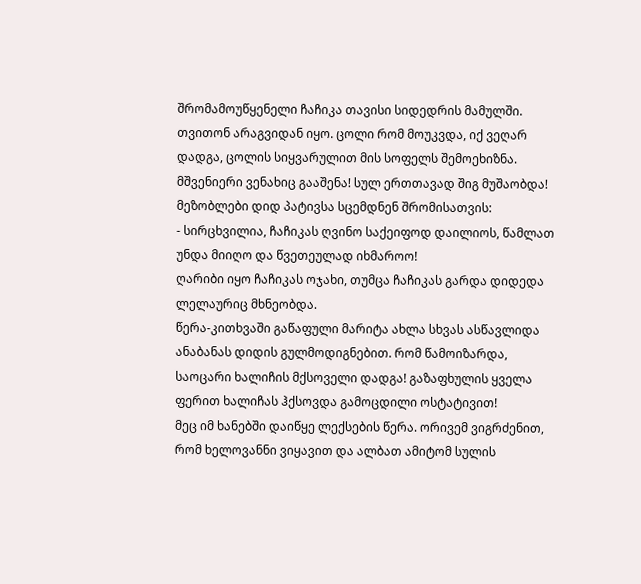შრომამოუწყენელი ჩაჩიკა თავისი სიდედრის მამულში. თვითონ არაგვიდან იყო. ცოლი რომ მოუკვდა, იქ ვეღარ დადგა, ცოლის სიყვარულით მის სოფელს შემოეხიზნა.
მშვენიერი ვენახიც გააშენა! სულ ერთთავად შიგ მუშაობდა! მეზობლები დიდ პატივსა სცემდნენ შრომისათვის:
- სირცხვილია, ჩაჩიკას ღვინო საქეიფოდ დაილიოს, წამლათ უნდა მიიღო და წვეთეულად იხმაროო!
ღარიბი იყო ჩაჩიკას ოჯახი, თუმცა ჩაჩიკას გარდა დიდედა ლელაურიც მხნეობდა.
წერა-კითხვაში გაწაფული მარიტა ახლა სხვას ასწავლიდა ანაბანას დიდის გულმოდიგნებით. რომ წამოიზარდა, საოცარი ხალიჩის მქსოველი დადგა! გაზაფხულის ყველა ფერით ხალიჩას ჰქსოვდა გამოცდილი ოსტატივით!
მეც იმ ხანებში დაიწყე ლექსების წერა. ორივემ ვიგრძენით, რომ ხელოვანნი ვიყავით და ალბათ ამიტომ სულის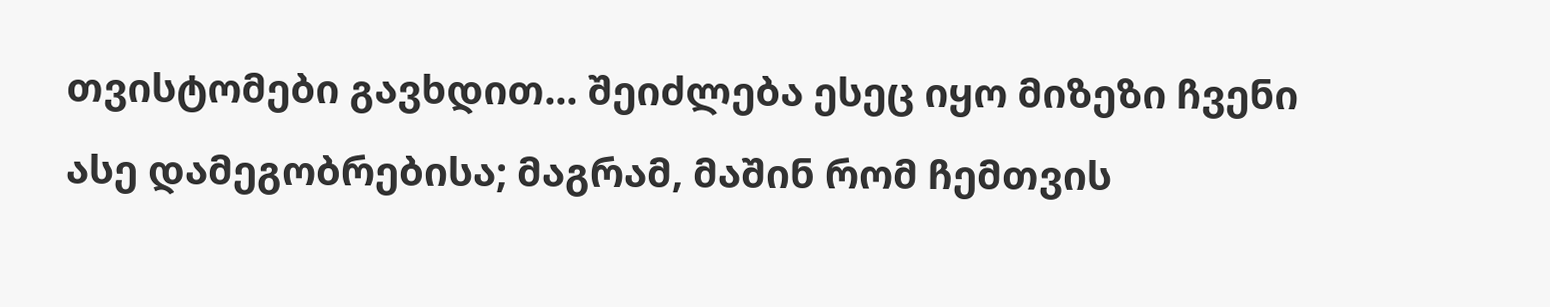თვისტომები გავხდით... შეიძლება ესეც იყო მიზეზი ჩვენი ასე დამეგობრებისა; მაგრამ, მაშინ რომ ჩემთვის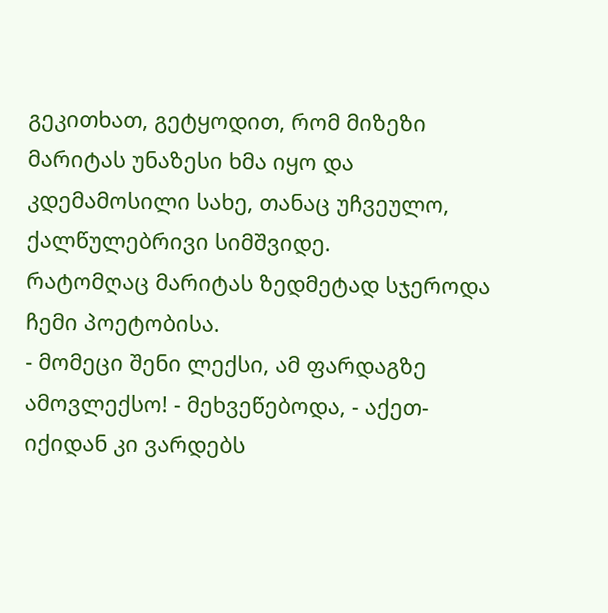გეკითხათ, გეტყოდით, რომ მიზეზი მარიტას უნაზესი ხმა იყო და კდემამოსილი სახე, თანაც უჩვეულო, ქალწულებრივი სიმშვიდე.
რატომღაც მარიტას ზედმეტად სჯეროდა ჩემი პოეტობისა.
- მომეცი შენი ლექსი, ამ ფარდაგზე ამოვლექსო! - მეხვეწებოდა, - აქეთ-იქიდან კი ვარდებს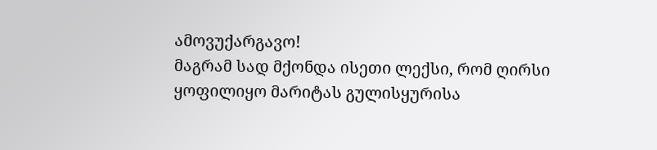ამოვუქარგავო!
მაგრამ სად მქონდა ისეთი ლექსი, რომ ღირსი ყოფილიყო მარიტას გულისყურისა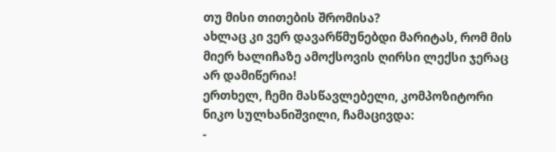თუ მისი თითების შრომისა?
ახლაც კი ვერ დავარწმუნებდი მარიტას, რომ მის მიერ ხალიჩაზე ამოქსოვის ღირსი ლექსი ჯერაც არ დამიწერია!
ერთხელ, ჩემი მასწავლებელი, კომპოზიტორი ნიკო სულხანიშვილი, ჩამაცივდა:
-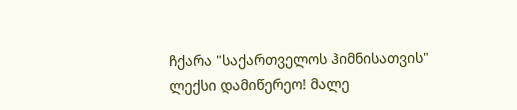ჩქარა "საქართველოს ჰიმნისათვის" ლექსი დამიწერეო! მალე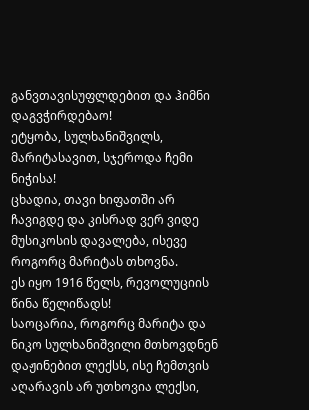განვთავისუფლდებით და ჰიმნი დაგვჭირდებაო!
ეტყობა, სულხანიშვილს, მარიტასავით, სჯეროდა ჩემი ნიჭისა!
ცხადია, თავი ხიფათში არ ჩავიგდე და კისრად ვერ ვიდე მუსიკოსის დავალება, ისევე როგორც მარიტას თხოვნა.
ეს იყო 1916 წელს, რევოლუციის წინა წელიწადს!
საოცარია, როგორც მარიტა და ნიკო სულხანიშვილი მთხოვდნენ დაჟინებით ლექსს, ისე ჩემთვის აღარავის არ უთხოვია ლექსი,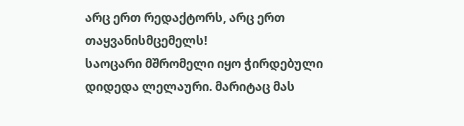არც ერთ რედაქტორს, არც ერთ თაყვანისმცემელს!
საოცარი მშრომელი იყო ჭირდებული დიდედა ლელაური. მარიტაც მას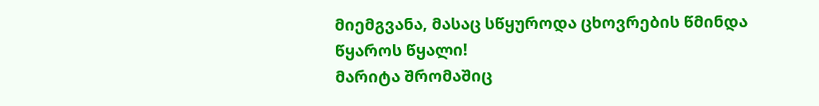მიემგვანა, მასაც სწყუროდა ცხოვრების წმინდა წყაროს წყალი!
მარიტა შრომაშიც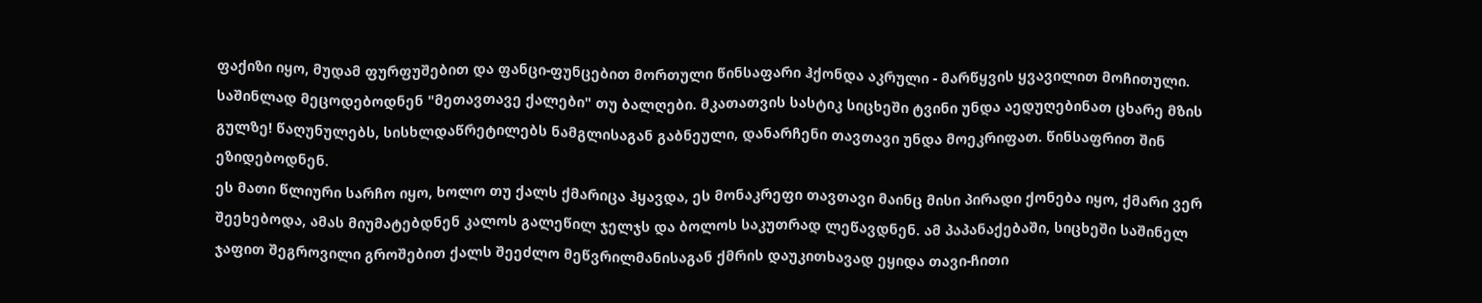ფაქიზი იყო, მუდამ ფურფუშებით და ფანცი-ფუნცებით მორთული წინსაფარი ჰქონდა აკრული - მარწყვის ყვავილით მოჩითული.
საშინლად მეცოდებოდნენ "მეთავთავე ქალები" თუ ბალღები. მკათათვის სასტიკ სიცხეში ტვინი უნდა აედუღებინათ ცხარე მზის გულზე! წაღუნულებს, სისხლდაწრეტილებს ნამგლისაგან გაბნეული, დანარჩენი თავთავი უნდა მოეკრიფათ. წინსაფრით შინ ეზიდებოდნენ.
ეს მათი წლიური სარჩო იყო, ხოლო თუ ქალს ქმარიცა ჰყავდა, ეს მონაკრეფი თავთავი მაინც მისი პირადი ქონება იყო, ქმარი ვერ შეეხებოდა, ამას მიუმატებდნენ კალოს გალეწილ ჯელჯს და ბოლოს საკუთრად ლეწავდნენ. ამ პაპანაქებაში, სიცხეში საშინელ ჯაფით შეგროვილი გროშებით ქალს შეეძლო მეწვრილმანისაგან ქმრის დაუკითხავად ეყიდა თავი-ჩითი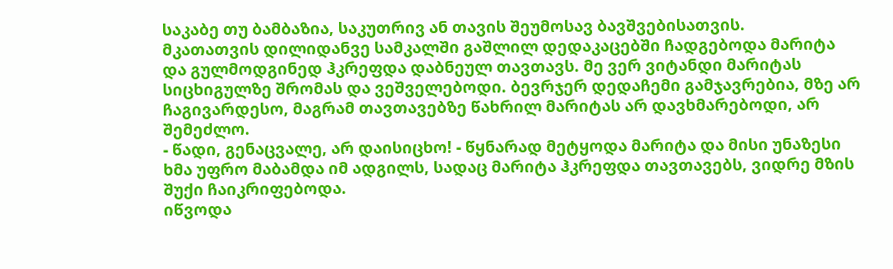საკაბე თუ ბამბაზია, საკუთრივ ან თავის შეუმოსავ ბავშვებისათვის.
მკათათვის დილიდანვე სამკალში გაშლილ დედაკაცებში ჩადგებოდა მარიტა და გულმოდგინედ ჰკრეფდა დაბნეულ თავთავს. მე ვერ ვიტანდი მარიტას სიცხიგულზე შრომას და ვეშველებოდი. ბევრჯერ დედაჩემი გამჯავრებია, მზე არ ჩაგივარდესო, მაგრამ თავთავებზე წახრილ მარიტას არ დავხმარებოდი, არ შემეძლო.
- წადი, გენაცვალე, არ დაისიცხო! - წყნარად მეტყოდა მარიტა და მისი უნაზესი ხმა უფრო მაბამდა იმ ადგილს, სადაც მარიტა ჰკრეფდა თავთავებს, ვიდრე მზის შუქი ჩაიკრიფებოდა.
იწვოდა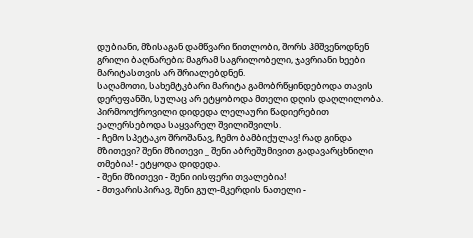დუბიანი, მზისაგან დამწვარი წითლობი, შორს ჰმშვენოდნენ გრილი ბაღნარები; მაგრამ საგრილობელი, ჯავრიანი ხეები მარიტასთვის არ შრიალებდნენ.
საღამოთი, სახემტკბარი მარიტა გამობრწყინდებოდა თავის დერეფანში, სულაც არ ეტყობოდა მთელი დღის დაღლილობა. პირმოოქროვილი დიდედა ლელაური წადიერებით ეალერსებოდა საყვარელ შვილიშვილს.
- ჩემო სპეტაკო შროშანავ, ჩემო ბამბიქულავ! რად გინდა მზითევი? შენი მზითევი _ შენი აბრეშუმივით გადავარცხნილი თმებია! - ეტყოდა დიდედა.
- შენი მზითევი - შენი იისფერი თვალებია!
- მთვარისპირავ, შენი გულ-მკერდის ნათელი -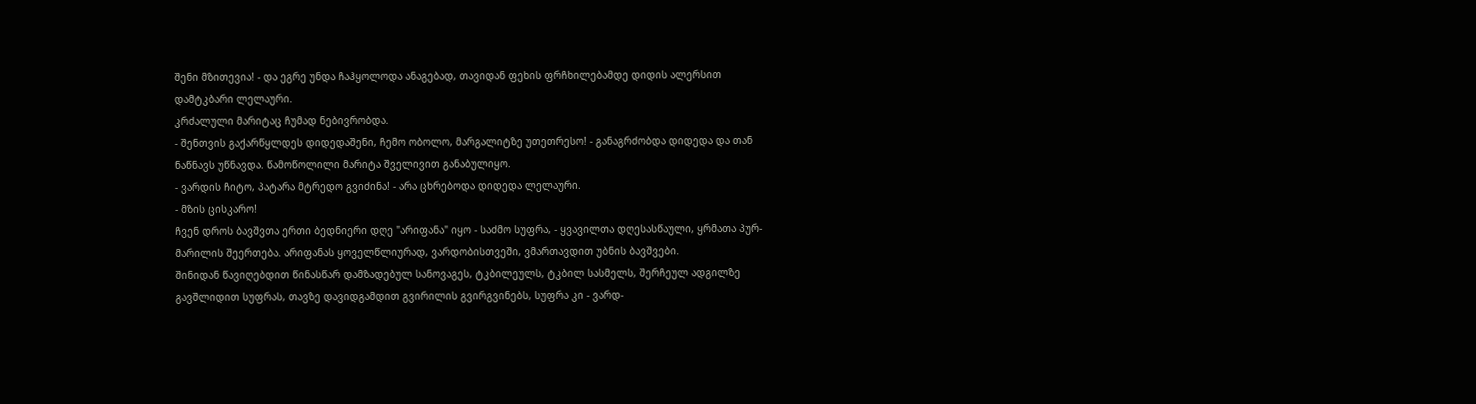შენი მზითევია! - და ეგრე უნდა ჩაჰყოლოდა ანაგებად, თავიდან ფეხის ფრჩხილებამდე დიდის ალერსით დამტკბარი ლელაური.
კრძალული მარიტაც ჩუმად ნებივრობდა.
- შენთვის გაქარწყლდეს დიდედაშენი, ჩემო ობოლო, მარგალიტზე უთეთრესო! - განაგრძობდა დიდედა და თან ნაწნავს უწნავდა. წამოწოლილი მარიტა შველივით განაბულიყო.
- ვარდის ჩიტო, პატარა მტრედო გვიძინა! - არა ცხრებოდა დიდედა ლელაური.
- მზის ცისკარო!
ჩვენ დროს ბავშვთა ერთი ბედნიერი დღე "არიფანა" იყო - საძმო სუფრა, - ყვავილთა დღესასწაული, ყრმათა პურ-მარილის შეერთება. არიფანას ყოველწლიურად, ვარდობისთვეში, ვმართავდით უბნის ბავშვები.
შინიდან წავიღებდით წინასწარ დამზადებულ სანოვაგეს, ტკბილეულს, ტკბილ სასმელს, შერჩეულ ადგილზე გავშლიდით სუფრას, თავზე დავიდგამდით გვირილის გვირგვინებს, სუფრა კი - ვარდ-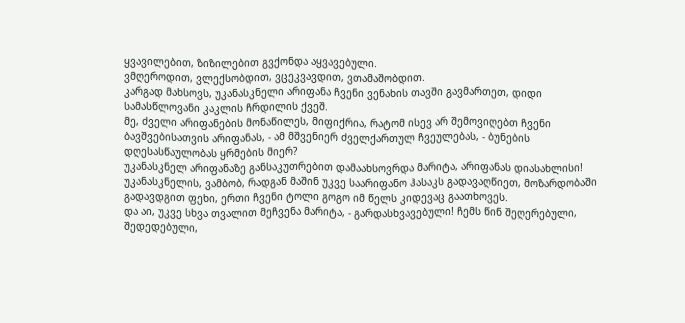ყვავილებით, ზიზილებით გვქონდა აყვავებული.
ვმღეროდით, ვლექსობდით, ვცეკვავდით, ვთამაშობდით.
კარგად მახსოვს, უკანასკნელი არიფანა ჩვენი ვენახის თავში გავმართეთ, დიდი სამასწლოვანი კაკლის ჩრდილის ქვეშ.
მე, ძველი არიფანების მონაწილეს, მიფიქრია, რატომ ისევ არ შემოვიღებთ ჩვენი ბავშვებისათვის არიფანას, - ამ მშვენიერ ძველქართულ ჩვეულებას, - ბუნების დღესასწაულობას ყრმების მიერ?
უკანასკნელ არიფანაზე განსაკუთრებით დამაახსოვრდა მარიტა, არიფანას დიასახლისი! უკანასკნელის, ვამბობ, რადგან მაშინ უკვე საარიფანო ჰასაკს გადავაღწიეთ, მოზარდობაში გადავდგით ფეხი, ერთი ჩვენი ტოლი გოგო იმ წელს კიდევაც გაათხოვეს.
და აი, უკვე სხვა თვალით მეჩვენა მარიტა, - გარდასხვავებული! ჩემს წინ შეღერებული, შედედებული,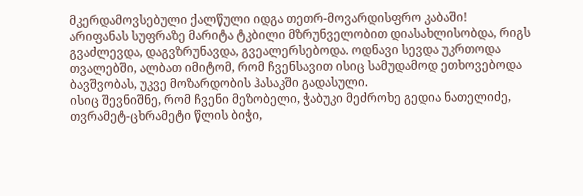მკერდამოვსებული ქალწული იდგა თეთრ-მოვარდისფრო კაბაში!
არიფანას სუფრაზე მარიტა ტკბილი მზრუნველობით დიასახლისობდა, რიგს გვაძლევდა, დაგვზრუნავდა, გვეალერსებოდა. ოდნავი სევდა უკრთოდა თვალებში, ალბათ იმიტომ, რომ ჩვენსავით ისიც სამუდამოდ ეთხოვებოდა ბავშვობას, უკვე მოზარდობის ჰასაკში გადასული.
ისიც შევნიშნე, რომ ჩვენი მეზობელი, ჭაბუკი მეძროხე გედია ნათელიძე, თვრამეტ-ცხრამეტი წლის ბიჭი,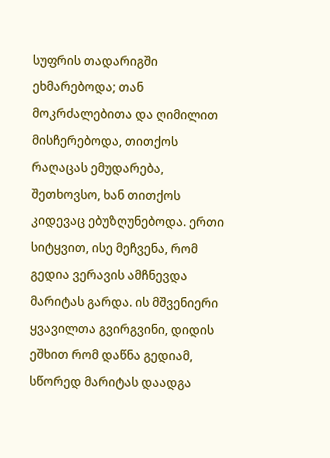სუფრის თადარიგში ეხმარებოდა; თან მოკრძალებითა და ღიმილით მისჩერებოდა, თითქოს რაღაცას ემუდარება, შეთხოვსო, ხან თითქოს კიდევაც ებუზღუნებოდა. ერთი სიტყვით, ისე მეჩვენა, რომ გედია ვერავის ამჩნევდა მარიტას გარდა. ის მშვენიერი ყვავილთა გვირგვინი, დიდის ეშხით რომ დაწნა გედიამ, სწორედ მარიტას დაადგა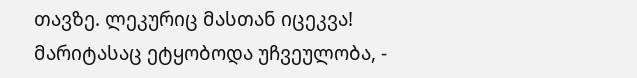თავზე. ლეკურიც მასთან იცეკვა!
მარიტასაც ეტყობოდა უჩვეულობა, -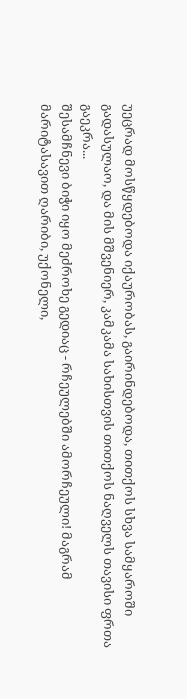უეცრად მოსწყდებოდა იქაურობას, გაირინდებოდა, თითქოს სხვა სამყაროში გადასულაო, და მის მშვენიერ, კამკამა სახისთვის თითქოს ნაღველს თავისი ფრთა გაეკრა...
შესამჩნევი ბიჭი იყო მეძროხე გედიაც - რჩეულებში ამორჩეული! მაგრამ მარიტასავით ღარიბი, უქონელი,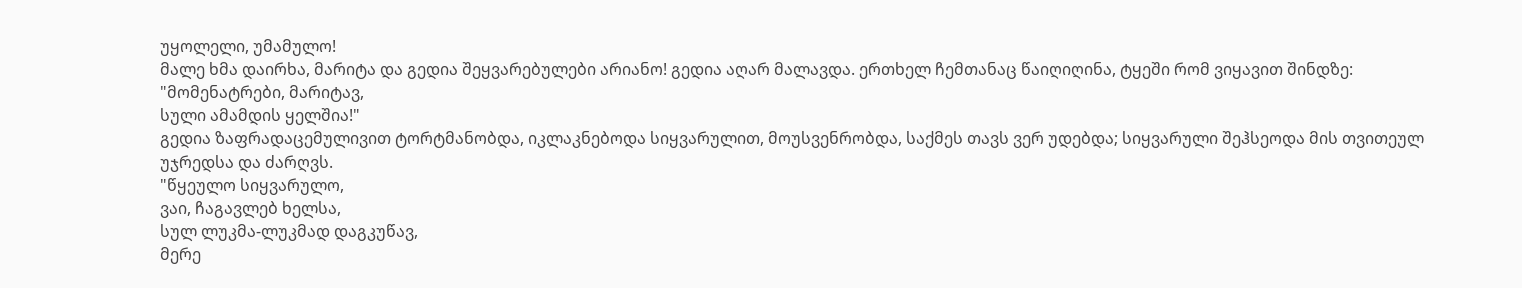უყოლელი, უმამულო!
მალე ხმა დაირხა, მარიტა და გედია შეყვარებულები არიანო! გედია აღარ მალავდა. ერთხელ ჩემთანაც წაიღიღინა, ტყეში რომ ვიყავით შინდზე:
"მომენატრები, მარიტავ,
სული ამამდის ყელშია!"
გედია ზაფრადაცემულივით ტორტმანობდა, იკლაკნებოდა სიყვარულით, მოუსვენრობდა, საქმეს თავს ვერ უდებდა; სიყვარული შეჰსეოდა მის თვითეულ უჯრედსა და ძარღვს.
"წყეულო სიყვარულო,
ვაი, ჩაგავლებ ხელსა,
სულ ლუკმა-ლუკმად დაგკუწავ,
მერე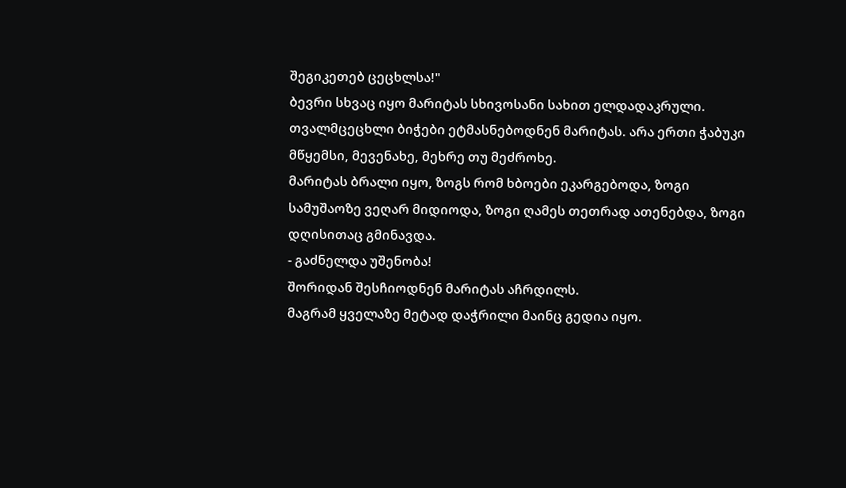შეგიკეთებ ცეცხლსა!"
ბევრი სხვაც იყო მარიტას სხივოსანი სახით ელდადაკრული. თვალმცეცხლი ბიჭები ეტმასნებოდნენ მარიტას. არა ერთი ჭაბუკი მწყემსი, მევენახე, მეხრე თუ მეძროხე.
მარიტას ბრალი იყო, ზოგს რომ ხბოები ეკარგებოდა, ზოგი სამუშაოზე ვეღარ მიდიოდა, ზოგი ღამეს თეთრად ათენებდა, ზოგი დღისითაც გმინავდა.
- გაძნელდა უშენობა!
შორიდან შესჩიოდნენ მარიტას აჩრდილს.
მაგრამ ყველაზე მეტად დაჭრილი მაინც გედია იყო.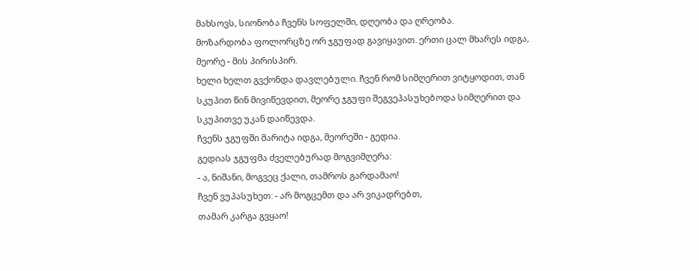მახსოვს, სიონობა ჩვენს სოფელში, დღეობა და ღრეობა.
მოზარდობა ფოლორცზე ორ ჯგუფად გავიყავით. ერთი ცალ მხარეს იდგა, მეორე - მის პირისპირ.
ხელი ხელთ გვქონდა დავლებული. ჩვენ რომ სიმღერით ვიტყოდით, თან სკუპით წინ მივიწევდით, მეორე ჯგუფი შეგვეპასუხებოდა სიმღერით და სკუპითვე უკან დაიწევდა.
ჩვენს ჯგუფში მარიტა იდგა, მეორეში - გედია.
გედიას ჯგუფმა ძველებურად მოგვიმღერა:
- ა, ნიშანი, მოგვეც ქალი, თამროს გარდამაო!
ჩვენ ვუპასუხეთ: - არ მოგცემთ და არ ვიკადრებთ,
თამარ კარგა გვყაო!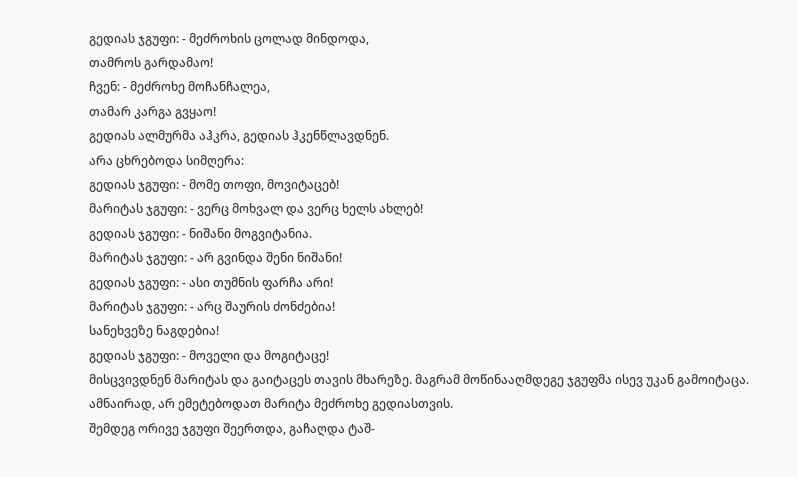გედიას ჯგუფი: - მეძროხის ცოლად მინდოდა,
თამროს გარდამაო!
ჩვენ: - მეძროხე მოჩანჩალეა,
თამარ კარგა გვყაო!
გედიას ალმურმა აჰკრა, გედიას ჰკენწლავდნენ.
არა ცხრებოდა სიმღერა:
გედიას ჯგუფი: - მომე თოფი, მოვიტაცებ!
მარიტას ჯგუფი: - ვერც მოხვალ და ვერც ხელს ახლებ!
გედიას ჯგუფი: - ნიშანი მოგვიტანია.
მარიტას ჯგუფი: - არ გვინდა შენი ნიშანი!
გედიას ჯგუფი: - ასი თუმნის ფარჩა არი!
მარიტას ჯგუფი: - არც შაურის ძონძებია!
სანეხვეზე ნაგდებია!
გედიას ჯგუფი: - მოველი და მოგიტაცე!
მისცვივდნენ მარიტას და გაიტაცეს თავის მხარეზე. მაგრამ მოწინააღმდეგე ჯგუფმა ისევ უკან გამოიტაცა.
ამნაირად, არ ემეტებოდათ მარიტა მეძროხე გედიასთვის.
შემდეგ ორივე ჯგუფი შეერთდა, გაჩაღდა ტაშ-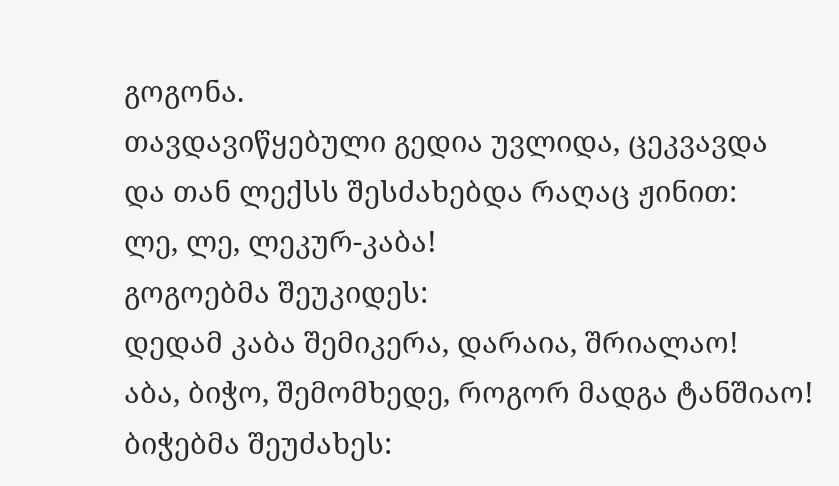გოგონა.
თავდავიწყებული გედია უვლიდა, ცეკვავდა და თან ლექსს შესძახებდა რაღაც ჟინით:
ლე, ლე, ლეკურ-კაბა!
გოგოებმა შეუკიდეს:
დედამ კაბა შემიკერა, დარაია, შრიალაო!
აბა, ბიჭო, შემომხედე, როგორ მადგა ტანშიაო!
ბიჭებმა შეუძახეს: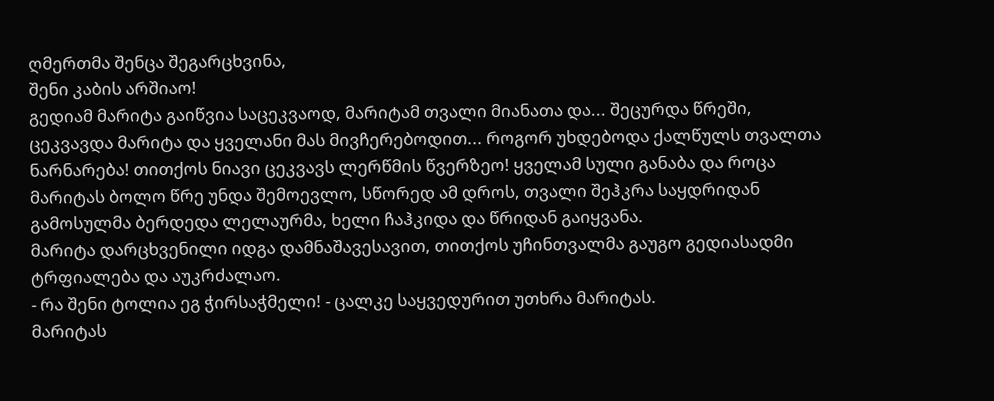ღმერთმა შენცა შეგარცხვინა,
შენი კაბის არშიაო!
გედიამ მარიტა გაიწვია საცეკვაოდ, მარიტამ თვალი მიანათა და... შეცურდა წრეში, ცეკვავდა მარიტა და ყველანი მას მივჩერებოდით... როგორ უხდებოდა ქალწულს თვალთა ნარნარება! თითქოს ნიავი ცეკვავს ლერწმის წვერზეო! ყველამ სული განაბა და როცა მარიტას ბოლო წრე უნდა შემოევლო, სწორედ ამ დროს, თვალი შეჰკრა საყდრიდან გამოსულმა ბერდედა ლელაურმა, ხელი ჩაჰკიდა და წრიდან გაიყვანა.
მარიტა დარცხვენილი იდგა დამნაშავესავით, თითქოს უჩინთვალმა გაუგო გედიასადმი ტრფიალება და აუკრძალაო.
- რა შენი ტოლია ეგ ჭირსაჭმელი! - ცალკე საყვედურით უთხრა მარიტას.
მარიტას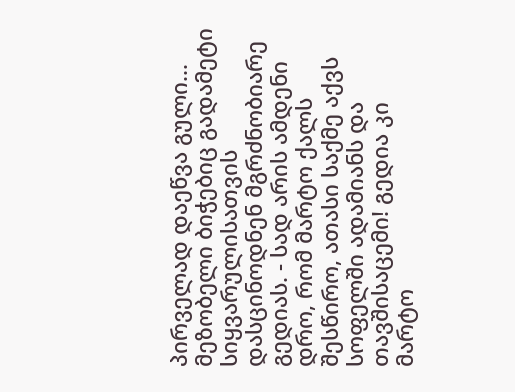პირველად დაეწვა გული...
მეზობელი ბიჭებიც გადამეტი სიყვარულისათვის დასცინოდნენ მგრძნობიარე გედიას. - სად არის ამდენი დრო, რომ მარტო ქალს შესწირო, ათასი საქმე აქვს სოფელში ადამიანს და თავშისაცემი! გედია კი მარტო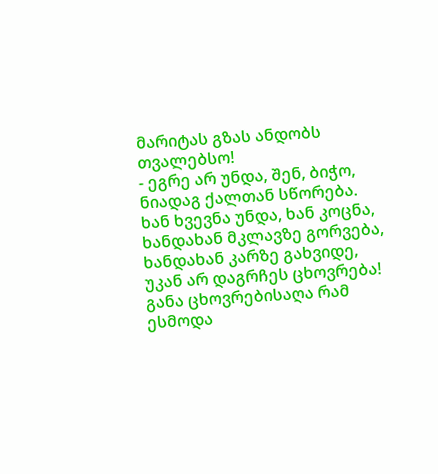მარიტას გზას ანდობს თვალებსო!
- ეგრე არ უნდა, შენ, ბიჭო,
ნიადაგ ქალთან სწორება.
ხან ხვევნა უნდა, ხან კოცნა,
ხანდახან მკლავზე გორვება,
ხანდახან კარზე გახვიდე,
უკან არ დაგრჩეს ცხოვრება!
განა ცხოვრებისაღა რამ ესმოდა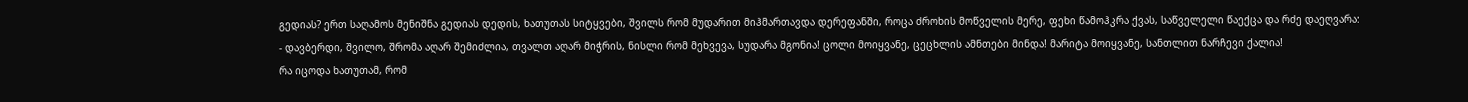გედიას? ერთ საღამოს მენიშნა გედიას დედის, ხათუთას სიტყვები, შვილს რომ მუდარით მიჰმართავდა დერეფანში, როცა ძროხის მოწველის მერე, ფეხი წამოჰკრა ქვას, საწველელი წაექცა და რძე დაეღვარა:
- დავბერდი, შვილო, შრომა აღარ შემიძლია, თვალთ აღარ მიჭრის, ნისლი რომ მეხვევა, სუდარა მგონია! ცოლი მოიყვანე, ცეცხლის ამნთები მინდა! მარიტა მოიყვანე, სანთლით ნარჩევი ქალია!
რა იცოდა ხათუთამ, რომ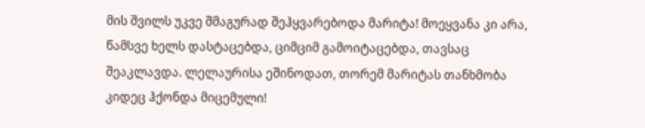მის შვილს უკვე შმაგურად შეჰყვარებოდა მარიტა! მოეყვანა კი არა, წამსვე ხელს დასტაცებდა, ციმციმ გამოიტაცებდა, თავსაც შეაკლავდა. ლელაურისა ეშინოდათ, თორემ მარიტას თანხმობა კიდეც ჰქონდა მიცემული!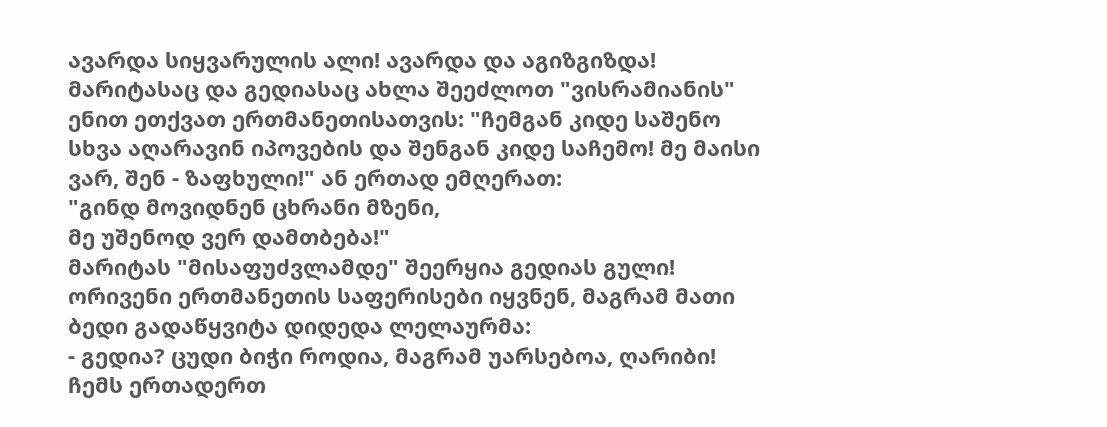ავარდა სიყვარულის ალი! ავარდა და აგიზგიზდა!
მარიტასაც და გედიასაც ახლა შეეძლოთ "ვისრამიანის" ენით ეთქვათ ერთმანეთისათვის: "ჩემგან კიდე საშენო სხვა აღარავინ იპოვების და შენგან კიდე საჩემო! მე მაისი ვარ, შენ - ზაფხული!" ან ერთად ემღერათ:
"გინდ მოვიდნენ ცხრანი მზენი,
მე უშენოდ ვერ დამთბება!"
მარიტას "მისაფუძვლამდე" შეერყია გედიას გული! ორივენი ერთმანეთის საფერისები იყვნენ, მაგრამ მათი ბედი გადაწყვიტა დიდედა ლელაურმა:
- გედია? ცუდი ბიჭი როდია, მაგრამ უარსებოა, ღარიბი! ჩემს ერთადერთ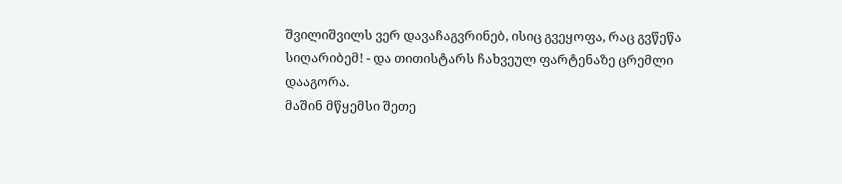შვილიშვილს ვერ დავაჩაგვრინებ, ისიც გვეყოფა, რაც გვწეწა სიღარიბემ! - და თითისტარს ჩახვეულ ფარტენაზე ცრემლი დააგორა.
მაშინ მწყემსი შეთე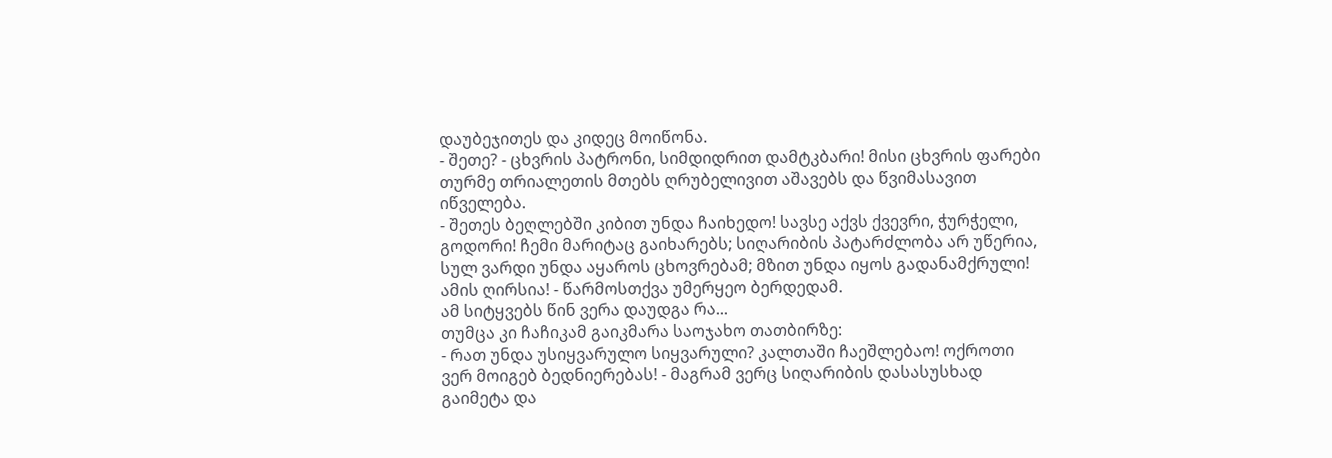დაუბეჯითეს და კიდეც მოიწონა.
- შეთე? - ცხვრის პატრონი, სიმდიდრით დამტკბარი! მისი ცხვრის ფარები თურმე თრიალეთის მთებს ღრუბელივით აშავებს და წვიმასავით იწველება.
- შეთეს ბეღლებში კიბით უნდა ჩაიხედო! სავსე აქვს ქვევრი, ჭურჭელი, გოდორი! ჩემი მარიტაც გაიხარებს; სიღარიბის პატარძლობა არ უწერია, სულ ვარდი უნდა აყაროს ცხოვრებამ; მზით უნდა იყოს გადანამქრული! ამის ღირსია! - წარმოსთქვა უმერყეო ბერდედამ.
ამ სიტყვებს წინ ვერა დაუდგა რა...
თუმცა კი ჩაჩიკამ გაიკმარა საოჯახო თათბირზე:
- რათ უნდა უსიყვარულო სიყვარული? კალთაში ჩაეშლებაო! ოქროთი ვერ მოიგებ ბედნიერებას! - მაგრამ ვერც სიღარიბის დასასუსხად გაიმეტა და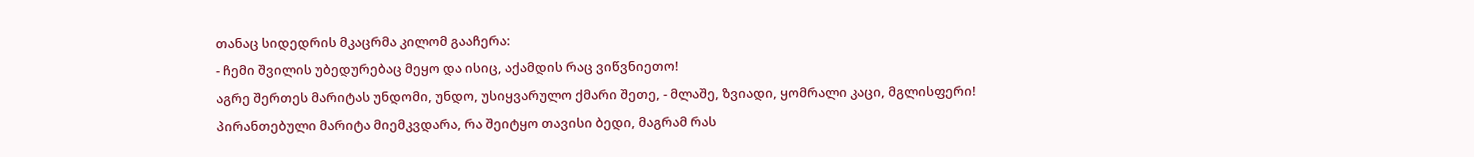თანაც სიდედრის მკაცრმა კილომ გააჩერა:
- ჩემი შვილის უბედურებაც მეყო და ისიც, აქამდის რაც ვიწვნიეთო!
აგრე შერთეს მარიტას უნდომი, უნდო, უსიყვარულო ქმარი შეთე, - მლაშე, ზვიადი, ყომრალი კაცი, მგლისფერი!
პირანთებული მარიტა მიემკვდარა, რა შეიტყო თავისი ბედი, მაგრამ რას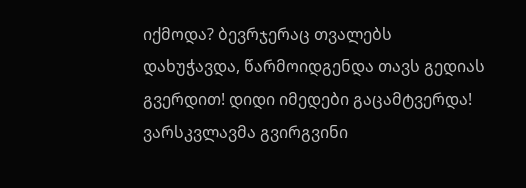იქმოდა? ბევრჯერაც თვალებს დახუჭავდა, წარმოიდგენდა თავს გედიას გვერდით! დიდი იმედები გაცამტვერდა!
ვარსკვლავმა გვირგვინი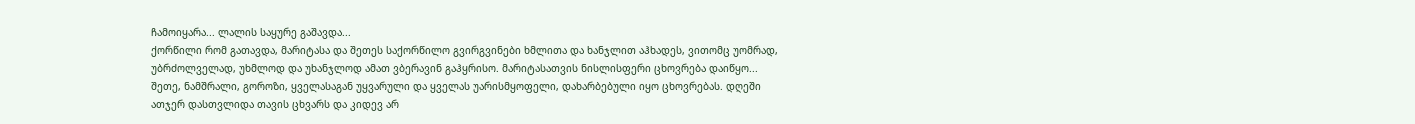ჩამოიყარა... ლალის საყურე გაშავდა...
ქორწილი რომ გათავდა, მარიტასა და შეთეს საქორწილო გვირგვინები ხმლითა და ხანჯლით აჰხადეს, ვითომც უომრად, უბრძოლველად, უხმლოდ და უხანჯლოდ ამათ ვბერავინ გაჰყრისო. მარიტასათვის ნისლისფერი ცხოვრება დაიწყო...
შეთე, ნამშრალი, გოროზი, ყველასაგან უყვარული და ყველას უარისმყოფელი, დახარბებული იყო ცხოვრებას. დღეში ათჯერ დასთვლიდა თავის ცხვარს და კიდევ არ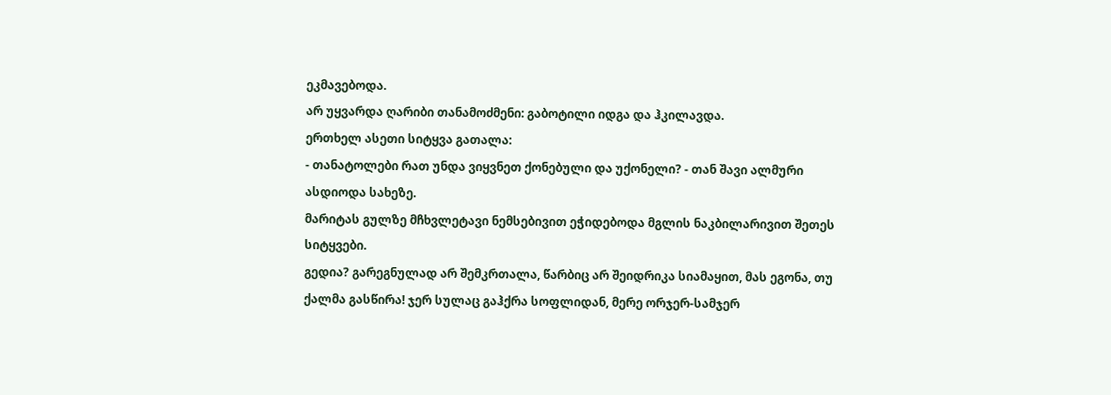ეკმავებოდა.
არ უყვარდა ღარიბი თანამოძმენი: გაბოტილი იდგა და ჰკილავდა.
ერთხელ ასეთი სიტყვა გათალა:
- თანატოლები რათ უნდა ვიყვნეთ ქონებული და უქონელი? - თან შავი ალმური ასდიოდა სახეზე.
მარიტას გულზე მჩხვლეტავი ნემსებივით ეჭიდებოდა მგლის ნაკბილარივით შეთეს სიტყვები.
გედია? გარეგნულად არ შემკრთალა, წარბიც არ შეიდრიკა სიამაყით, მას ეგონა, თუ ქალმა გასწირა! ჯერ სულაც გაჰქრა სოფლიდან, მერე ორჯერ-სამჯერ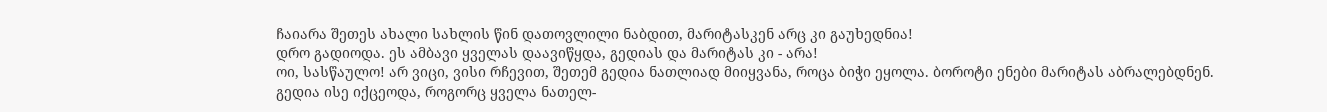ჩაიარა შეთეს ახალი სახლის წინ დათოვლილი ნაბდით, მარიტასკენ არც კი გაუხედნია!
დრო გადიოდა. ეს ამბავი ყველას დაავიწყდა, გედიას და მარიტას კი - არა!
ოი, სასწაულო! არ ვიცი, ვისი რჩევით, შეთემ გედია ნათლიად მიიყვანა, როცა ბიჭი ეყოლა. ბოროტი ენები მარიტას აბრალებდნენ.
გედია ისე იქცეოდა, როგორც ყველა ნათელ-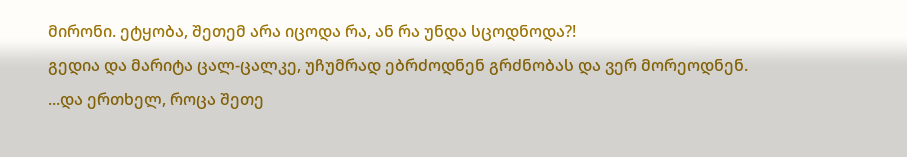მირონი. ეტყობა, შეთემ არა იცოდა რა, ან რა უნდა სცოდნოდა?!
გედია და მარიტა ცალ-ცალკე, უჩუმრად ებრძოდნენ გრძნობას და ვერ მორეოდნენ.
...და ერთხელ, როცა შეთე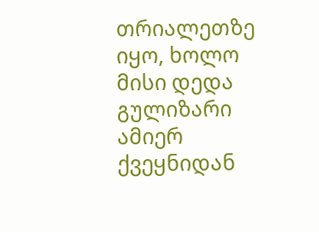თრიალეთზე იყო, ხოლო მისი დედა გულიზარი ამიერ ქვეყნიდან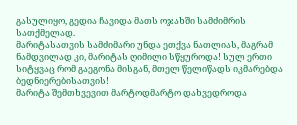გასულიყო, გედია ჩავიდა მათს ოჯახში სამძიმრის სათქმელად.
მარიტასათვის სამძიმარი უნდა ეთქვა ნათლიას, მაგრამ ნამდვილად კი, მარიტას ღიმილი სწყუროდა! სულ ერთი სიტყვაც რომ გაეგონა მისგან, მთელ წელიწადს იკმარებდა ბედნიერებისათვის!
მარიტა შემთხვევით მარტოდმარტო დახვედროდა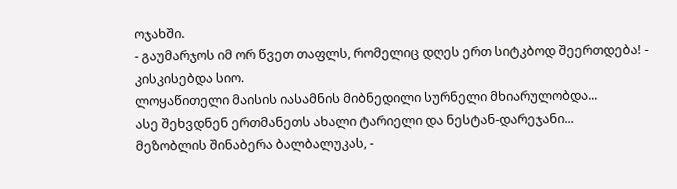ოჯახში.
- გაუმარჯოს იმ ორ წვეთ თაფლს, რომელიც დღეს ერთ სიტკბოდ შეერთდება! - კისკისებდა სიო.
ლოყაწითელი მაისის იასამნის მიბნედილი სურნელი მხიარულობდა...
ასე შეხვდნენ ერთმანეთს ახალი ტარიელი და ნესტან-დარეჯანი...
მეზობლის შინაბერა ბალბალუკას, -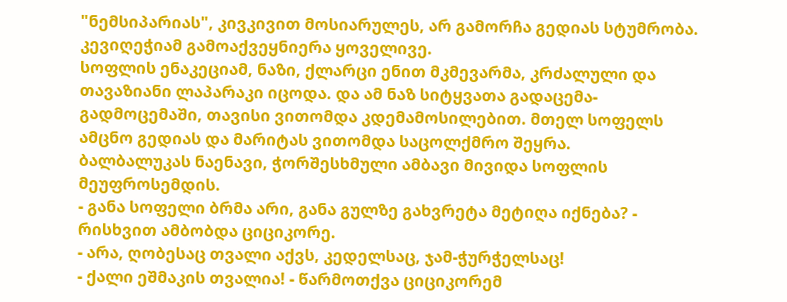"ნემსიპარიას", კივკივით მოსიარულეს, არ გამორჩა გედიას სტუმრობა. კევიღეჭიამ გამოაქვეყნიერა ყოველივე.
სოფლის ენაკეციამ, ნაზი, ქლარცი ენით მკმევარმა, კრძალული და თავაზიანი ლაპარაკი იცოდა. და ამ ნაზ სიტყვათა გადაცემა-გადმოცემაში, თავისი ვითომდა კდემამოსილებით. მთელ სოფელს ამცნო გედიას და მარიტას ვითომდა საცოლქმრო შეყრა.
ბალბალუკას ნაენავი, ჭორშესხმული ამბავი მივიდა სოფლის მეუფროსემდის.
- განა სოფელი ბრმა არი, განა გულზე გახვრეტა მეტიღა იქნება? - რისხვით ამბობდა ციციკორე.
- არა, ღობესაც თვალი აქვს, კედელსაც, ჯამ-ჭურჭელსაც!
- ქალი ეშმაკის თვალია! - წარმოთქვა ციციკორემ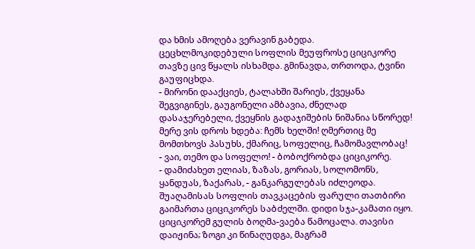და ხმის ამოღება ვერავინ გაბედა.
ცეცხლმოკიდებული სოფლის მეუფროსე ციციკორე თავზე ცივ წყალს ისხამდა. გმინავდა, თრთოდა, ტვინი გაუფიცხდა.
- მირონი დააქციეს, ტალახში შარიეს, ქვეყანა შეგვიგინეს, გაუგონელი ამბავია, ძნელად დასაჯერებელი, ქვეყნის გადაჯიშების ნიშანია სწორედ! მერე ვის დროს ხდება: ჩემს ხელში! ღმერთიც მე მომთხოვს პასუხს, ქმარიც, სოფელიც, ჩამომავლობაც!
- ვაი, თემო და სოფელო! - ბობოქრობდა ციციკორე.
- დამიძახეთ ელიას, ზაზას, გორიას, სოლომონს, ყანდუას, ზაქარას, - განკარგულებას იძლეოდა.
შუაღამისას სოფლის თავკაცების ფარული თათბირი გაიმართა ციციკორეს საბძელში. დიდი სჯა-კამათი იყო. ციციკორემ გულის ბოღმა-ვაება წამოცალა. თავისი დაიჟინა; ზოგი კი წინაღუდგა, მაგრამ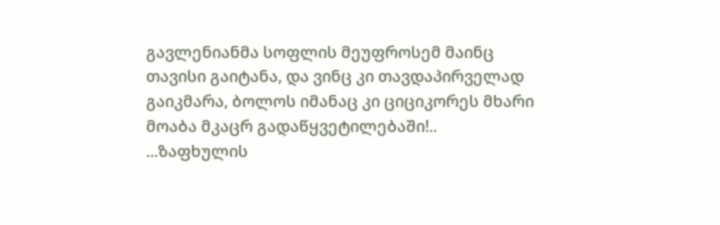გავლენიანმა სოფლის მეუფროსემ მაინც თავისი გაიტანა, და ვინც კი თავდაპირველად გაიკმარა, ბოლოს იმანაც კი ციციკორეს მხარი მოაბა მკაცრ გადაწყვეტილებაში!..
...ზაფხულის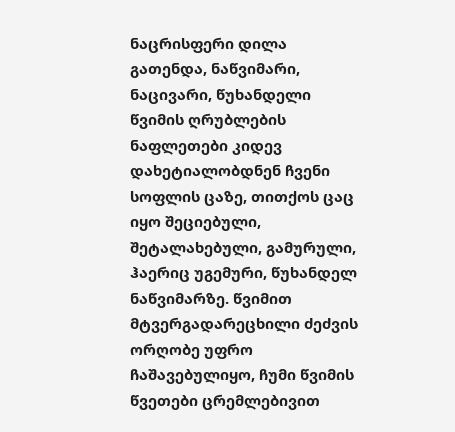ნაცრისფერი დილა გათენდა, ნაწვიმარი, ნაცივარი, წუხანდელი წვიმის ღრუბლების ნაფლეთები კიდევ დახეტიალობდნენ ჩვენი სოფლის ცაზე, თითქოს ცაც იყო შეციებული, შეტალახებული, გამურული, ჰაერიც უგემური, წუხანდელ ნაწვიმარზე. წვიმით მტვერგადარეცხილი ძეძვის ორღობე უფრო ჩაშავებულიყო, ჩუმი წვიმის წვეთები ცრემლებივით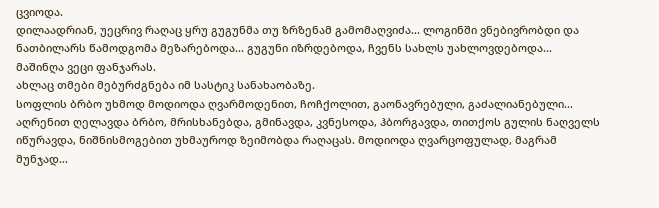ცვიოდა.
დილაადრიან, უეცრივ რაღაც ყრუ გუგუნმა თუ ზრზენამ გამომაღვიძა... ლოგინში ვნებივრობდი და ნათბილარს წამოდგომა მეზარებოდა... გუგუნი იზრდებოდა, ჩვენს სახლს უახლოვდებოდა...
მაშინღა ვეცი ფანჯარას.
ახლაც თმები მებურძგნება იმ სასტიკ სანახაობაზე.
სოფლის ბრბო უხმოდ მოდიოდა ღვარმოდენით, ჩოჩქოლით, გაონავრებული, გაძალიანებული...
აღრენით ღელავდა ბრბო, მრისხანებდა, გმინავდა, კვნესოდა, ჰბორგავდა, თითქოს გულის ნაღველს იწურავდა, ნიშნისმოგებით უხმაუროდ ზეიმობდა რაღაცას. მოდიოდა ღვარცოფულად, მაგრამ მუნჯად...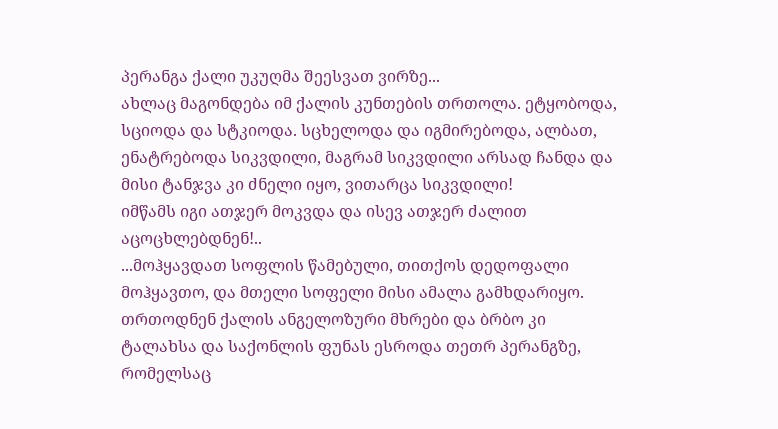პერანგა ქალი უკუღმა შეესვათ ვირზე...
ახლაც მაგონდება იმ ქალის კუნთების თრთოლა. ეტყობოდა, სციოდა და სტკიოდა. სცხელოდა და იგმირებოდა, ალბათ, ენატრებოდა სიკვდილი, მაგრამ სიკვდილი არსად ჩანდა და მისი ტანჯვა კი ძნელი იყო, ვითარცა სიკვდილი!
იმწამს იგი ათჯერ მოკვდა და ისევ ათჯერ ძალით აცოცხლებდნენ!..
...მოჰყავდათ სოფლის წამებული, თითქოს დედოფალი მოჰყავთო, და მთელი სოფელი მისი ამალა გამხდარიყო.
თრთოდნენ ქალის ანგელოზური მხრები და ბრბო კი ტალახსა და საქონლის ფუნას ესროდა თეთრ პერანგზე, რომელსაც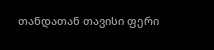თანდათან თავისი ფერი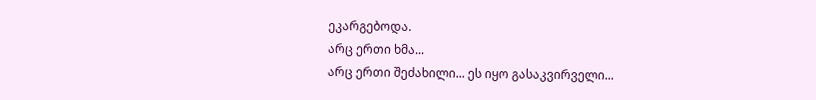ეკარგებოდა.
არც ერთი ხმა...
არც ერთი შეძახილი... ეს იყო გასაკვირველი...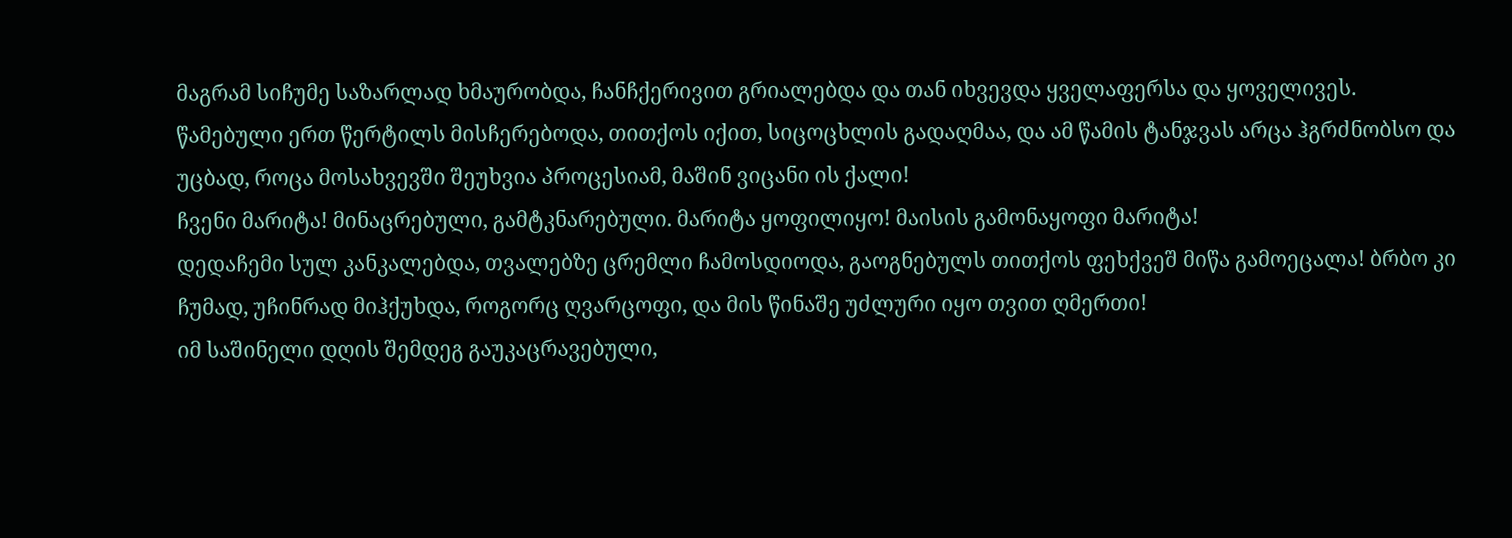მაგრამ სიჩუმე საზარლად ხმაურობდა, ჩანჩქერივით გრიალებდა და თან იხვევდა ყველაფერსა და ყოველივეს.
წამებული ერთ წერტილს მისჩერებოდა, თითქოს იქით, სიცოცხლის გადაღმაა, და ამ წამის ტანჯვას არცა ჰგრძნობსო და უცბად, როცა მოსახვევში შეუხვია პროცესიამ, მაშინ ვიცანი ის ქალი!
ჩვენი მარიტა! მინაცრებული, გამტკნარებული. მარიტა ყოფილიყო! მაისის გამონაყოფი მარიტა!
დედაჩემი სულ კანკალებდა, თვალებზე ცრემლი ჩამოსდიოდა, გაოგნებულს თითქოს ფეხქვეშ მიწა გამოეცალა! ბრბო კი ჩუმად, უჩინრად მიჰქუხდა, როგორც ღვარცოფი, და მის წინაშე უძლური იყო თვით ღმერთი!
იმ საშინელი დღის შემდეგ გაუკაცრავებული,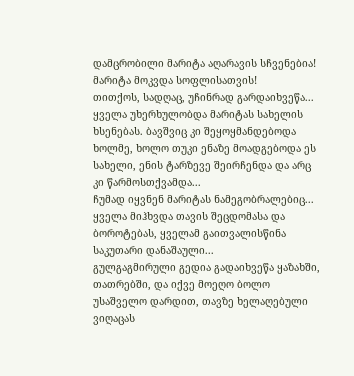დამცრობილი მარიტა აღარავის სჩვენებია!
მარიტა მოკვდა სოფლისათვის!
თითქოს, სადღაც, უჩინრად გარდაიხვეწა...
ყველა უხერხულობდა მარიტას სახელის ხსენებას. ბავშვიც კი შეყოყმანდებოდა ხოლმე, ხოლო თუკი ენაზე მოადგებოდა ეს სახელი, ენის ტარზევე შეირჩენდა და არც კი წარმოსთქვამდა...
ჩუმად იყვნენ მარიტას ნამეგობრალებიც... ყველა მიჰხვდა თავის შეცდომასა და ბოროტებას, ყველამ გაითვალისწინა საკუთარი დანაშაული...
გულგაგმირული გედია გადაიხვეწა ყაზახში, თათრებში, და იქვე მოეღო ბოლო უსაშველო დარდით, თავზე ხელაღებული ვიღაცას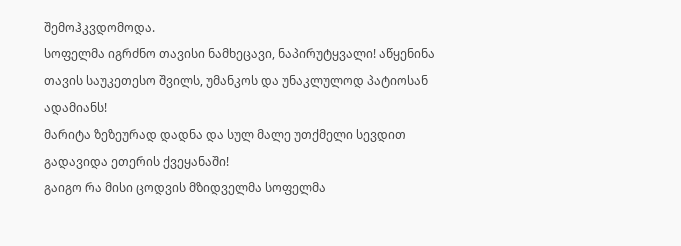შემოჰკვდომოდა.
სოფელმა იგრძნო თავისი ნამხეცავი, ნაპირუტყვალი! აწყენინა თავის საუკეთესო შვილს, უმანკოს და უნაკლულოდ პატიოსან ადამიანს!
მარიტა ზეზეურად დადნა და სულ მალე უთქმელი სევდით გადავიდა ეთერის ქვეყანაში!
გაიგო რა მისი ცოდვის მზიდველმა სოფელმა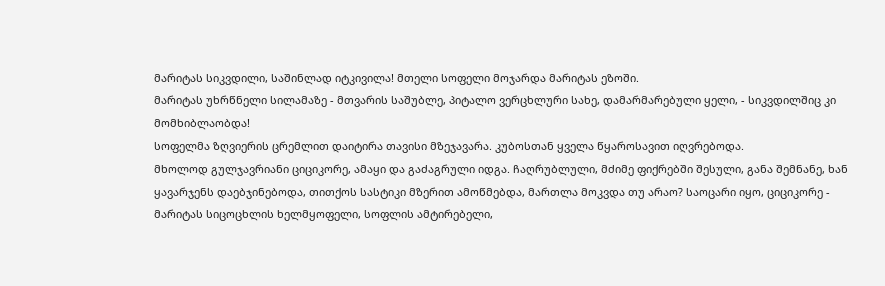მარიტას სიკვდილი, საშინლად იტკივილა! მთელი სოფელი მოჯარდა მარიტას ეზოში.
მარიტას უხრწნელი სილამაზე - მთვარის საშუბლე, პიტალო ვერცხლური სახე, დამარმარებული ყელი, - სიკვდილშიც კი მომხიბლაობდა!
სოფელმა ზღვიერის ცრემლით დაიტირა თავისი მზეჯავარა. კუბოსთან ყველა წყაროსავით იღვრებოდა.
მხოლოდ გულჯავრიანი ციციკორე, ამაყი და გაძაგრული იდგა. ჩაღრუბლული, მძიმე ფიქრებში შესული, განა შემნანე, ხან ყავარჯენს დაებჯინებოდა, თითქოს სასტიკი მზერით ამოწმებდა, მართლა მოკვდა თუ არაო? საოცარი იყო, ციციკორე - მარიტას სიცოცხლის ხელმყოფელი, სოფლის ამტირებელი,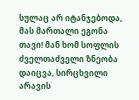სულაც არ იტანჯებოდა, მას მართალი ეგონა თავი! მან ხომ სოფლის ძველთაძველი ზნეობა დაიცვა, სირცხვილი არავის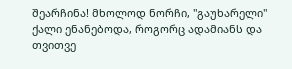შეარჩინა! მხოლოდ ნორჩი, "გაუხარელი" ქალი ენანებოდა, როგორც ადამიანს და თვითვე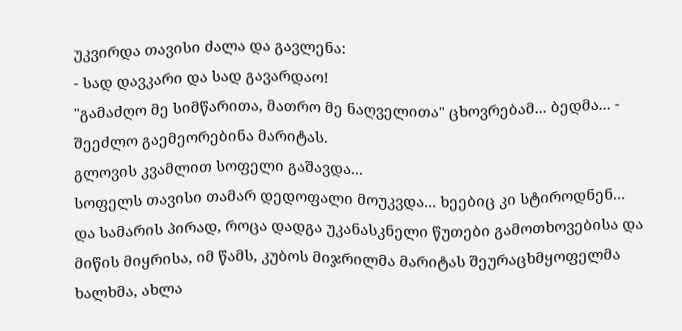უკვირდა თავისი ძალა და გავლენა:
- სად დავკარი და სად გავარდაო!
"გამაძღო მე სიმწარითა, მათრო მე ნაღველითა" ცხოვრებამ... ბედმა... - შეეძლო გაემეორებინა მარიტას.
გლოვის კვამლით სოფელი გაშავდა...
სოფელს თავისი თამარ დედოფალი მოუკვდა... ხეებიც კი სტიროდნენ...
და სამარის პირად, როცა დადგა უკანასკნელი წუთები გამოთხოვებისა და მიწის მიყრისა, იმ წამს, კუბოს მიჯრილმა მარიტას შეურაცხმყოფელმა ხალხმა, ახლა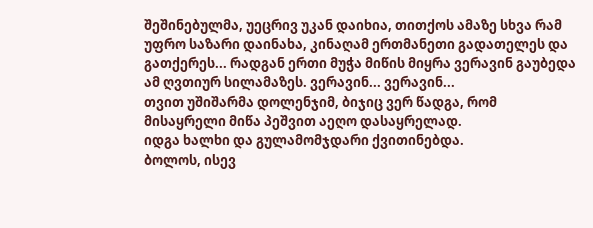შეშინებულმა, უეცრივ უკან დაიხია, თითქოს ამაზე სხვა რამ უფრო საზარი დაინახა, კინაღამ ერთმანეთი გადათელეს და გათქერეს... რადგან ერთი მუჭა მიწის მიყრა ვერავინ გაუბედა ამ ღვთიურ სილამაზეს. ვერავინ... ვერავინ...
თვით უშიშარმა დოლენჯიმ, ბიჯიც ვერ წადგა, რომ მისაყრელი მიწა პეშვით აეღო დასაყრელად.
იდგა ხალხი და გულამომჯდარი ქვითინებდა.
ბოლოს, ისევ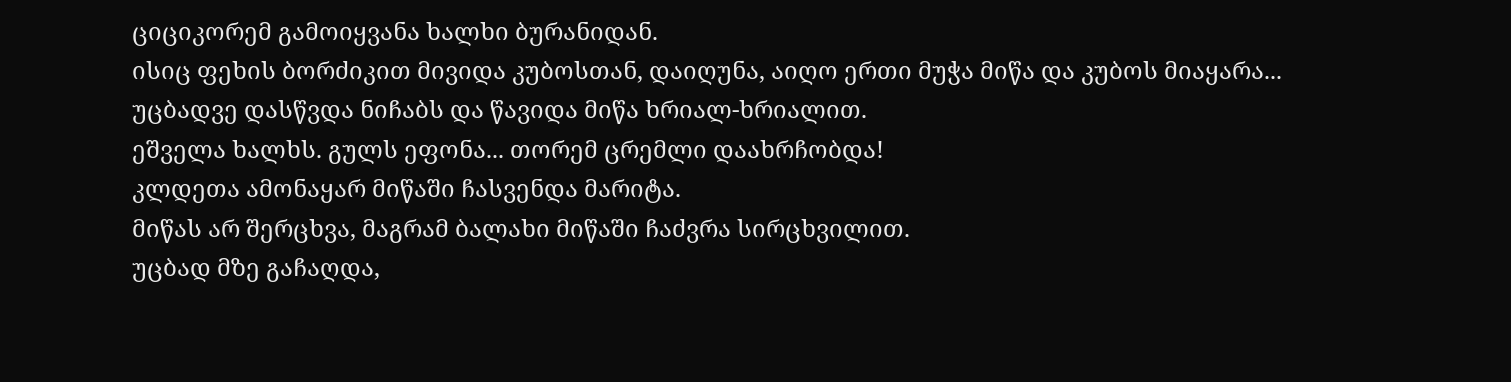ციციკორემ გამოიყვანა ხალხი ბურანიდან.
ისიც ფეხის ბორძიკით მივიდა კუბოსთან, დაიღუნა, აიღო ერთი მუჭა მიწა და კუბოს მიაყარა...
უცბადვე დასწვდა ნიჩაბს და წავიდა მიწა ხრიალ-ხრიალით.
ეშველა ხალხს. გულს ეფონა... თორემ ცრემლი დაახრჩობდა!
კლდეთა ამონაყარ მიწაში ჩასვენდა მარიტა.
მიწას არ შერცხვა, მაგრამ ბალახი მიწაში ჩაძვრა სირცხვილით.
უცბად მზე გაჩაღდა,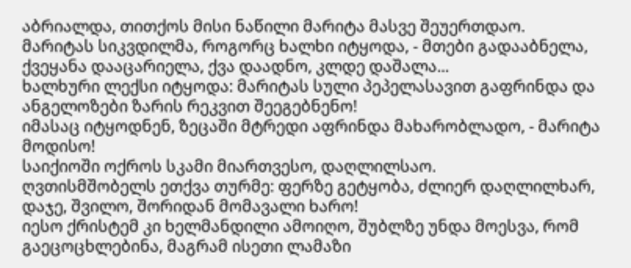აბრიალდა, თითქოს მისი ნაწილი მარიტა მასვე შეუერთდაო.
მარიტას სიკვდილმა, როგორც ხალხი იტყოდა, - მთები გადააბნელა, ქვეყანა დააცარიელა, ქვა დაადნო, კლდე დაშალა...
ხალხური ლექსი იტყოდა: მარიტას სული პეპელასავით გაფრინდა და ანგელოზები ზარის რეკვით შეეგებნენო!
იმასაც იტყოდნენ, ზეცაში მტრედი აფრინდა მახარობლადო, - მარიტა მოდისო!
საიქიოში ოქროს სკამი მიართვესო, დაღლილსაო.
ღვთისმშობელს ეთქვა თურმე: ფერზე გეტყობა, ძლიერ დაღლილხარ, დაჯე, შვილო, შორიდან მომავალი ხარო!
იესო ქრისტემ კი ხელმანდილი ამოიღო, შუბლზე უნდა მოესვა, რომ გაეცოცხლებინა, მაგრამ ისეთი ლამაზი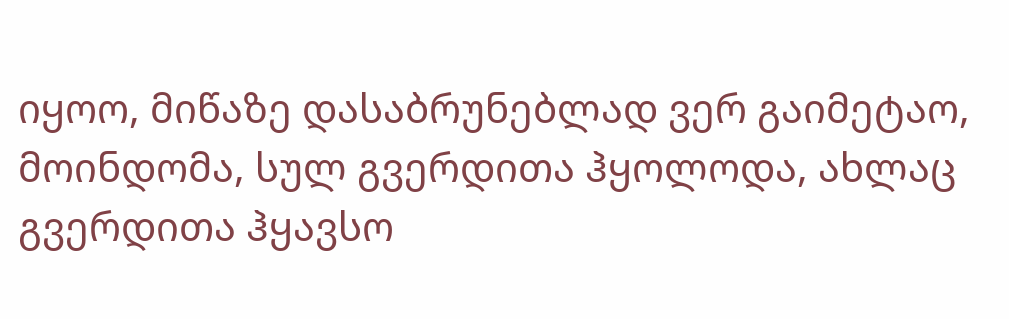იყოო, მიწაზე დასაბრუნებლად ვერ გაიმეტაო, მოინდომა, სულ გვერდითა ჰყოლოდა, ახლაც გვერდითა ჰყავსო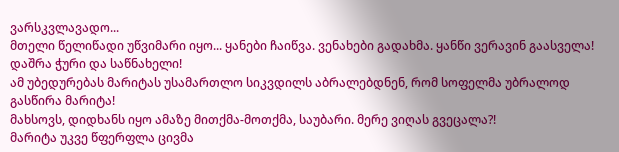ვარსკვლავადო...
მთელი წელიწადი უწვიმარი იყო... ყანები ჩაიწვა. ვენახები გადახმა. ყანწი ვერავინ გაასველა!
დაშრა ჭური და საწნახელი!
ამ უბედურებას მარიტას უსამართლო სიკვდილს აბრალებდნენ, რომ სოფელმა უბრალოდ გასწირა მარიტა!
მახსოვს, დიდხანს იყო ამაზე მითქმა-მოთქმა, საუბარი. მერე ვიღას გვეცალა?!
მარიტა უკვე წფერფლა ცივმა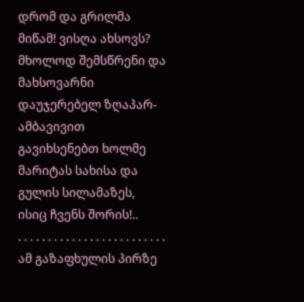დრომ და გრილმა მიწამ! ვისღა ახსოვს?
მხოლოდ შემსწრენი და მახსოვარნი დაუჯერებელ ზღაპარ-ამბავივით გავიხსენებთ ხოლმე მარიტას სახისა და გულის სილამაზეს, ისიც ჩვენს შორის!..
. . . . . . . . . . . . . . . . . . . . . . . . .
ამ გაზაფხულის პირზე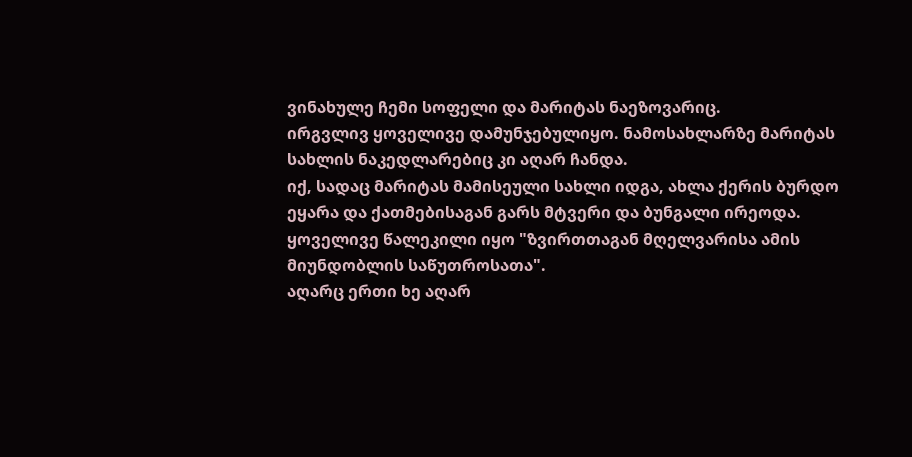ვინახულე ჩემი სოფელი და მარიტას ნაეზოვარიც.
ირგვლივ ყოველივე დამუნჯებულიყო. ნამოსახლარზე მარიტას სახლის ნაკედლარებიც კი აღარ ჩანდა.
იქ, სადაც მარიტას მამისეული სახლი იდგა, ახლა ქერის ბურდო ეყარა და ქათმებისაგან გარს მტვერი და ბუნგალი ირეოდა.
ყოველივე წალეკილი იყო "ზვირთთაგან მღელვარისა ამის მიუნდობლის საწუთროსათა".
აღარც ერთი ხე აღარ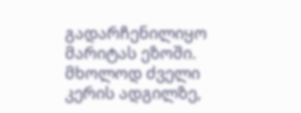გადარჩენილიყო მარიტას ეზოში. მხოლოდ ძველი კერის ადგილზე,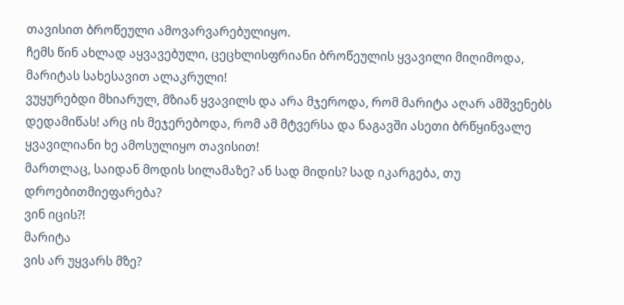თავისით ბროწეული ამოვარვარებულიყო.
ჩემს წინ ახლად აყვავებული, ცეცხლისფრიანი ბროწეულის ყვავილი მიღიმოდა, მარიტას სახესავით ალაკრული!
ვუყურებდი მხიარულ, მზიან ყვავილს და არა მჯეროდა, რომ მარიტა აღარ ამშვენებს დედამიწას! არც ის მეჯერებოდა, რომ ამ მტვერსა და ნაგავში ასეთი ბრწყინვალე ყვავილიანი ხე ამოსულიყო თავისით!
მართლაც, საიდან მოდის სილამაზე? ან სად მიდის? სად იკარგება, თუ დროებითმიეფარება?
ვინ იცის?!
მარიტა
ვის არ უყვარს მზე?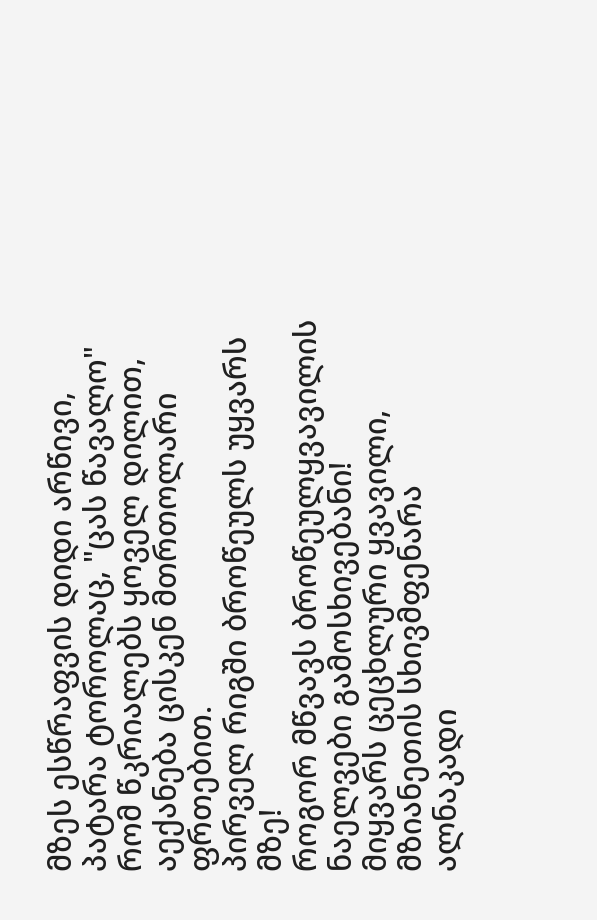მზეს ესწრაფვის დიდი არწივი, პატარა ტოროლაც, "ცას წავალო" რომ წკრიალებს ყოველ დილით, აექანება ცისკენ მთრთოლარი ფრთებით.
პირველ რიგში ბროწეულს უყვარს მზე!
როგორ მწვავს ბროწეულყვავილის ნაელვები გამოსხივებანი!
მიყვარს ცეცხლური ყვავილი, მზიანეთის სხივმფენარა ალნაკადი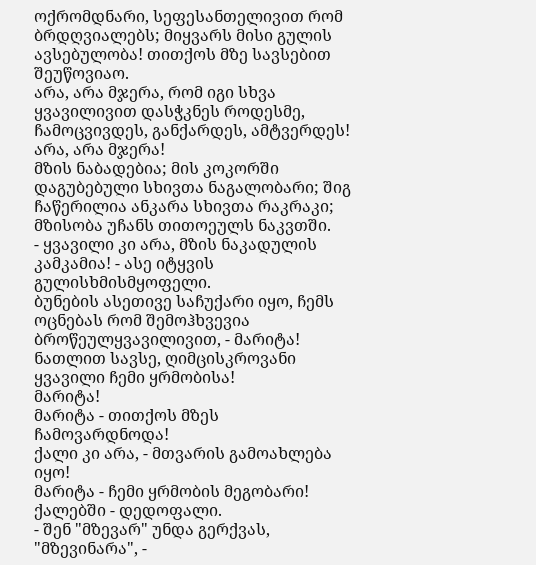ოქრომდნარი, სეფესანთელივით რომ ბრდღვიალებს; მიყვარს მისი გულის ავსებულობა! თითქოს მზე სავსებით შეუწოვიაო.
არა, არა მჯერა, რომ იგი სხვა ყვავილივით დასჭკნეს როდესმე, ჩამოცვივდეს, განქარდეს, ამტვერდეს! არა, არა მჯერა!
მზის ნაბადებია; მის კოკორში დაგუბებული სხივთა ნაგალობარი; შიგ ჩაწერილია ანკარა სხივთა რაკრაკი; მზისობა უჩანს თითოეულს ნაკვთში.
- ყვავილი კი არა, მზის ნაკადულის კამკამია! - ასე იტყვის გულისხმისმყოფელი.
ბუნების ასეთივე საჩუქარი იყო, ჩემს ოცნებას რომ შემოჰხვევია ბროწეულყვავილივით, - მარიტა! ნათლით სავსე, ღიმცისკროვანი ყვავილი ჩემი ყრმობისა!
მარიტა!
მარიტა - თითქოს მზეს ჩამოვარდნოდა!
ქალი კი არა, - მთვარის გამოახლება იყო!
მარიტა - ჩემი ყრმობის მეგობარი! ქალებში - დედოფალი.
- შენ "მზევარ" უნდა გერქვას, "მზევინარა", -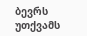ბევრს უთქვამს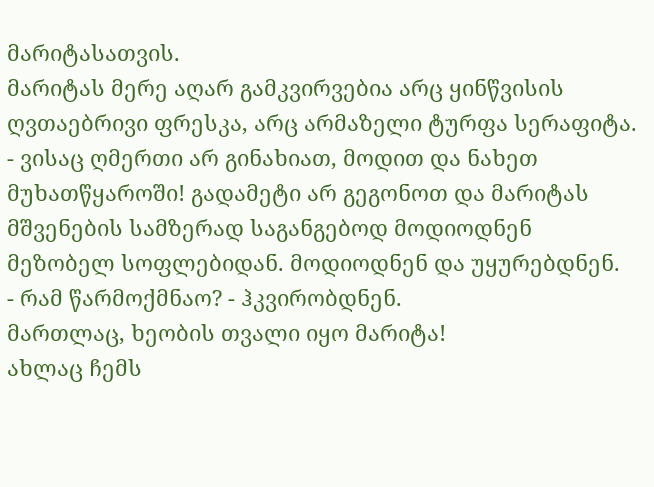მარიტასათვის.
მარიტას მერე აღარ გამკვირვებია არც ყინწვისის ღვთაებრივი ფრესკა, არც არმაზელი ტურფა სერაფიტა.
- ვისაც ღმერთი არ გინახიათ, მოდით და ნახეთ მუხათწყაროში! გადამეტი არ გეგონოთ და მარიტას მშვენების სამზერად საგანგებოდ მოდიოდნენ მეზობელ სოფლებიდან. მოდიოდნენ და უყურებდნენ.
- რამ წარმოქმნაო? - ჰკვირობდნენ.
მართლაც, ხეობის თვალი იყო მარიტა!
ახლაც ჩემს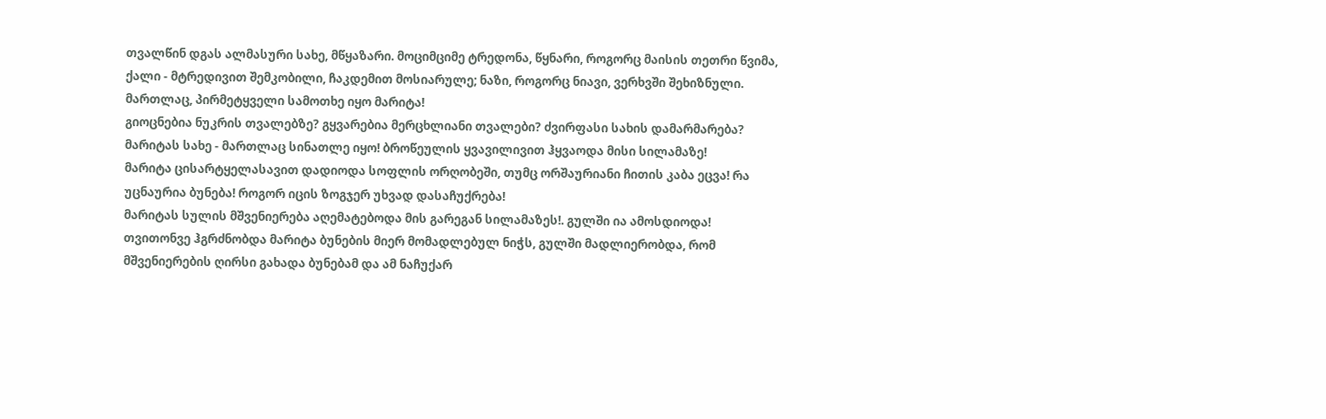თვალწინ დგას ალმასური სახე, მწყაზარი. მოციმციმე ტრედონა, წყნარი, როგორც მაისის თეთრი წვიმა, ქალი - მტრედივით შემკობილი, ჩაკდემით მოსიარულე; ნაზი, როგორც ნიავი, ვერხვში შეხიზნული.
მართლაც, პირმეტყველი სამოთხე იყო მარიტა!
გიოცნებია ნუკრის თვალებზე? გყვარებია მერცხლიანი თვალები? ძვირფასი სახის დამარმარება? მარიტას სახე - მართლაც სინათლე იყო! ბროწეულის ყვავილივით ჰყვაოდა მისი სილამაზე!
მარიტა ცისარტყელასავით დადიოდა სოფლის ორღობეში, თუმც ორშაურიანი ჩითის კაბა ეცვა! რა უცნაურია ბუნება! როგორ იცის ზოგჯერ უხვად დასაჩუქრება!
მარიტას სულის მშვენიერება აღემატებოდა მის გარეგან სილამაზეს!. გულში ია ამოსდიოდა!
თვითონვე ჰგრძნობდა მარიტა ბუნების მიერ მომადლებულ ნიჭს, გულში მადლიერობდა, რომ მშვენიერების ღირსი გახადა ბუნებამ და ამ ნაჩუქარ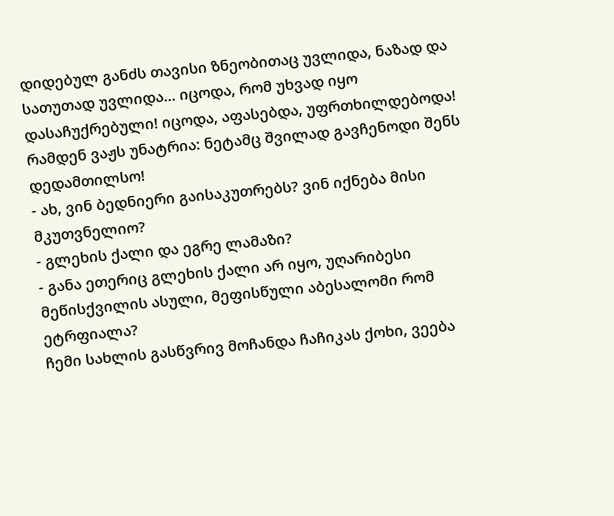დიდებულ განძს თავისი ზნეობითაც უვლიდა, ნაზად და სათუთად უვლიდა... იცოდა, რომ უხვად იყო დასაჩუქრებული! იცოდა, აფასებდა, უფრთხილდებოდა!
რამდენ ვაჟს უნატრია: ნეტამც შვილად გავჩენოდი შენს დედამთილსო!
- ახ, ვინ ბედნიერი გაისაკუთრებს? ვინ იქნება მისი მკუთვნელიო?
- გლეხის ქალი და ეგრე ლამაზი?
- განა ეთერიც გლეხის ქალი არ იყო, უღარიბესი მეწისქვილის ასული, მეფისწული აბესალომი რომ ეტრფიალა?
ჩემი სახლის გასწვრივ მოჩანდა ჩაჩიკას ქოხი, ვეება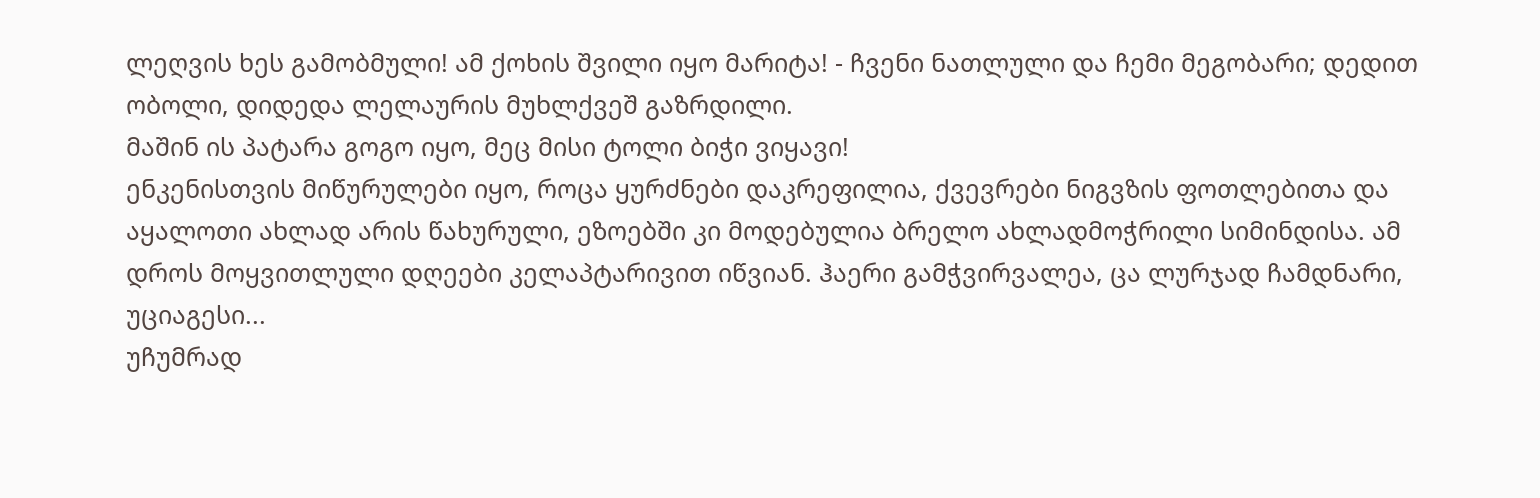ლეღვის ხეს გამობმული! ამ ქოხის შვილი იყო მარიტა! - ჩვენი ნათლული და ჩემი მეგობარი; დედით ობოლი, დიდედა ლელაურის მუხლქვეშ გაზრდილი.
მაშინ ის პატარა გოგო იყო, მეც მისი ტოლი ბიჭი ვიყავი!
ენკენისთვის მიწურულები იყო, როცა ყურძნები დაკრეფილია, ქვევრები ნიგვზის ფოთლებითა და აყალოთი ახლად არის წახურული, ეზოებში კი მოდებულია ბრელო ახლადმოჭრილი სიმინდისა. ამ დროს მოყვითლული დღეები კელაპტარივით იწვიან. ჰაერი გამჭვირვალეა, ცა ლურჯად ჩამდნარი, უციაგესი...
უჩუმრად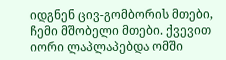იდგნენ ცივ-გომბორის მთები, ჩემი მშობელი მთები. ქვევით იორი ლაპლაპებდა ომში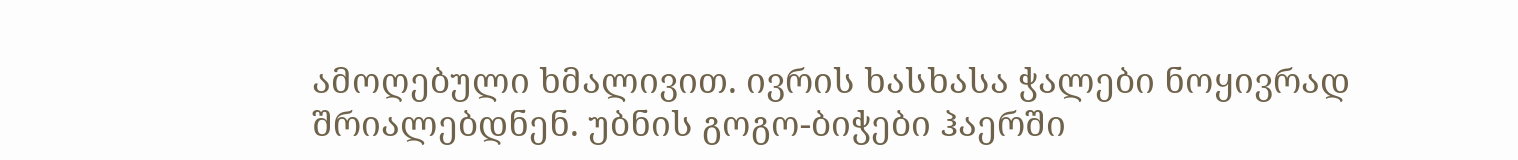ამოღებული ხმალივით. ივრის ხასხასა ჭალები ნოყივრად შრიალებდნენ. უბნის გოგო-ბიჭები ჰაერში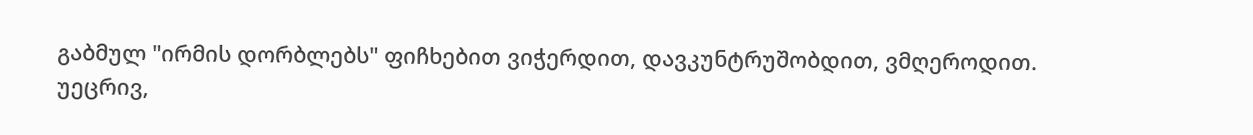გაბმულ "ირმის დორბლებს" ფიჩხებით ვიჭერდით, დავკუნტრუშობდით, ვმღეროდით.
უეცრივ,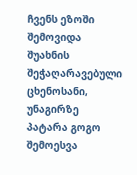ჩვენს ეზოში შემოვიდა შუახნის შეჭაღარავებული ცხენოსანი, უნაგირზე პატარა გოგო შემოესვა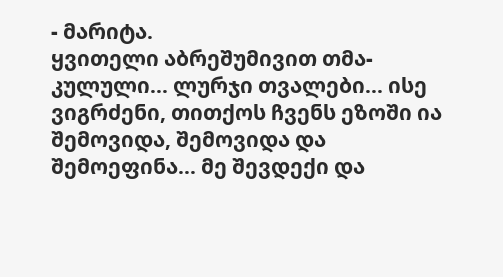- მარიტა.
ყვითელი აბრეშუმივით თმა-კულული... ლურჯი თვალები... ისე ვიგრძენი, თითქოს ჩვენს ეზოში ია შემოვიდა, შემოვიდა და შემოეფინა... მე შევდექი და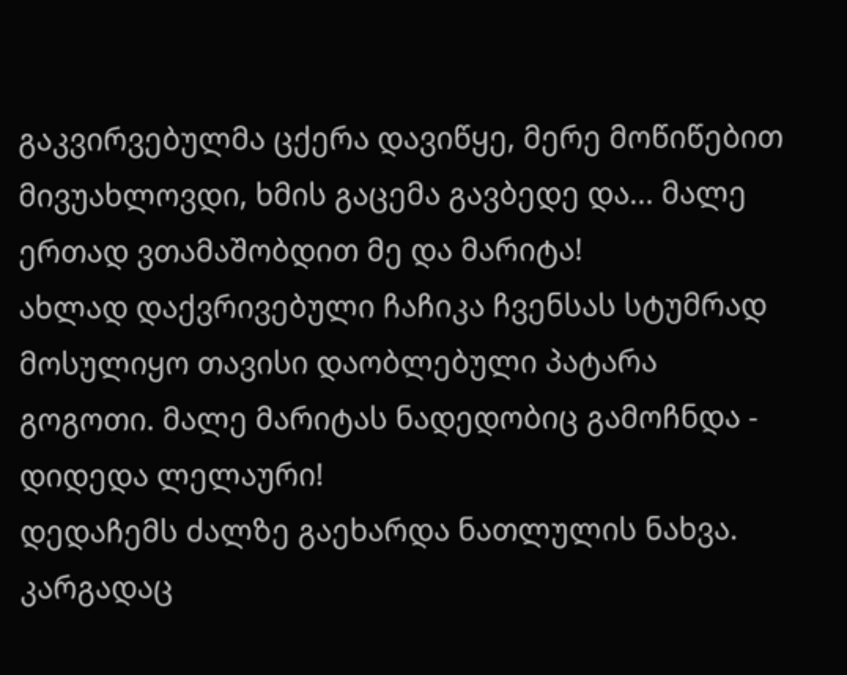გაკვირვებულმა ცქერა დავიწყე, მერე მოწიწებით მივუახლოვდი, ხმის გაცემა გავბედე და... მალე ერთად ვთამაშობდით მე და მარიტა!
ახლად დაქვრივებული ჩაჩიკა ჩვენსას სტუმრად მოსულიყო თავისი დაობლებული პატარა გოგოთი. მალე მარიტას ნადედობიც გამოჩნდა - დიდედა ლელაური!
დედაჩემს ძალზე გაეხარდა ნათლულის ნახვა. კარგადაც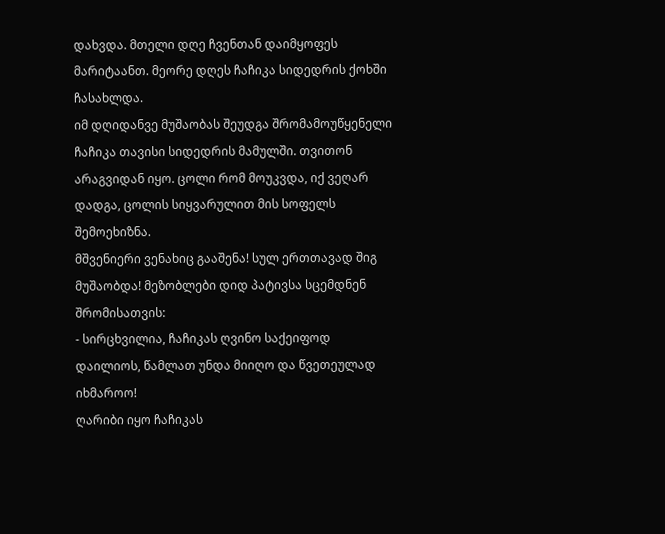დახვდა. მთელი დღე ჩვენთან დაიმყოფეს მარიტაანთ. მეორე დღეს ჩაჩიკა სიდედრის ქოხში ჩასახლდა.
იმ დღიდანვე მუშაობას შეუდგა შრომამოუწყენელი ჩაჩიკა თავისი სიდედრის მამულში. თვითონ არაგვიდან იყო. ცოლი რომ მოუკვდა, იქ ვეღარ დადგა, ცოლის სიყვარულით მის სოფელს შემოეხიზნა.
მშვენიერი ვენახიც გააშენა! სულ ერთთავად შიგ მუშაობდა! მეზობლები დიდ პატივსა სცემდნენ შრომისათვის:
- სირცხვილია, ჩაჩიკას ღვინო საქეიფოდ დაილიოს, წამლათ უნდა მიიღო და წვეთეულად იხმაროო!
ღარიბი იყო ჩაჩიკას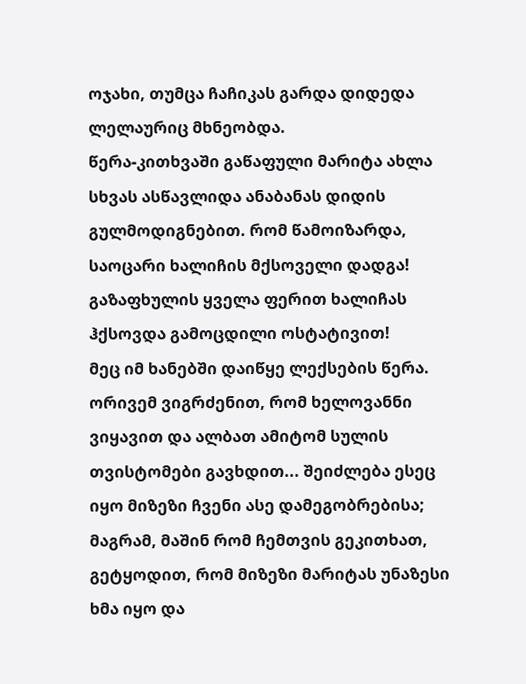ოჯახი, თუმცა ჩაჩიკას გარდა დიდედა ლელაურიც მხნეობდა.
წერა-კითხვაში გაწაფული მარიტა ახლა სხვას ასწავლიდა ანაბანას დიდის გულმოდიგნებით. რომ წამოიზარდა, საოცარი ხალიჩის მქსოველი დადგა! გაზაფხულის ყველა ფერით ხალიჩას ჰქსოვდა გამოცდილი ოსტატივით!
მეც იმ ხანებში დაიწყე ლექსების წერა. ორივემ ვიგრძენით, რომ ხელოვანნი ვიყავით და ალბათ ამიტომ სულის თვისტომები გავხდით... შეიძლება ესეც იყო მიზეზი ჩვენი ასე დამეგობრებისა; მაგრამ, მაშინ რომ ჩემთვის გეკითხათ, გეტყოდით, რომ მიზეზი მარიტას უნაზესი ხმა იყო და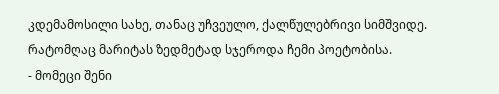კდემამოსილი სახე, თანაც უჩვეულო, ქალწულებრივი სიმშვიდე.
რატომღაც მარიტას ზედმეტად სჯეროდა ჩემი პოეტობისა.
- მომეცი შენი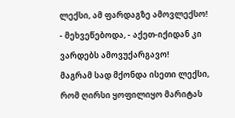ლექსი, ამ ფარდაგზე ამოვლექსო! - მეხვეწებოდა, - აქეთ-იქიდან კი ვარდებს ამოვუქარგავო!
მაგრამ სად მქონდა ისეთი ლექსი, რომ ღირსი ყოფილიყო მარიტას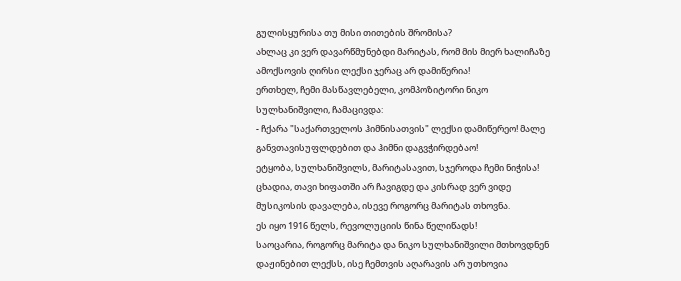გულისყურისა თუ მისი თითების შრომისა?
ახლაც კი ვერ დავარწმუნებდი მარიტას, რომ მის მიერ ხალიჩაზე ამოქსოვის ღირსი ლექსი ჯერაც არ დამიწერია!
ერთხელ, ჩემი მასწავლებელი, კომპოზიტორი ნიკო სულხანიშვილი, ჩამაცივდა:
- ჩქარა "საქართველოს ჰიმნისათვის" ლექსი დამიწერეო! მალე განვთავისუფლდებით და ჰიმნი დაგვჭირდებაო!
ეტყობა, სულხანიშვილს, მარიტასავით, სჯეროდა ჩემი ნიჭისა!
ცხადია, თავი ხიფათში არ ჩავიგდე და კისრად ვერ ვიდე მუსიკოსის დავალება, ისევე როგორც მარიტას თხოვნა.
ეს იყო 1916 წელს, რევოლუციის წინა წელიწადს!
საოცარია, როგორც მარიტა და ნიკო სულხანიშვილი მთხოვდნენ დაჟინებით ლექსს, ისე ჩემთვის აღარავის არ უთხოვია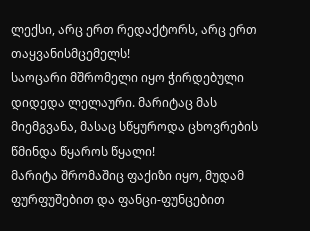ლექსი, არც ერთ რედაქტორს, არც ერთ თაყვანისმცემელს!
საოცარი მშრომელი იყო ჭირდებული დიდედა ლელაური. მარიტაც მას მიემგვანა, მასაც სწყუროდა ცხოვრების წმინდა წყაროს წყალი!
მარიტა შრომაშიც ფაქიზი იყო, მუდამ ფურფუშებით და ფანცი-ფუნცებით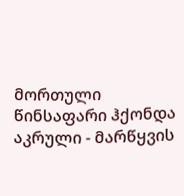მორთული წინსაფარი ჰქონდა აკრული - მარწყვის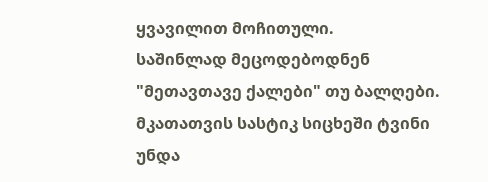ყვავილით მოჩითული.
საშინლად მეცოდებოდნენ "მეთავთავე ქალები" თუ ბალღები. მკათათვის სასტიკ სიცხეში ტვინი უნდა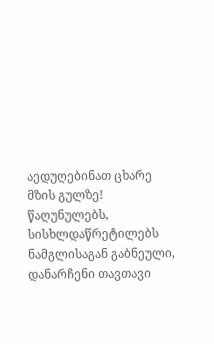აედუღებინათ ცხარე მზის გულზე! წაღუნულებს, სისხლდაწრეტილებს ნამგლისაგან გაბნეული, დანარჩენი თავთავი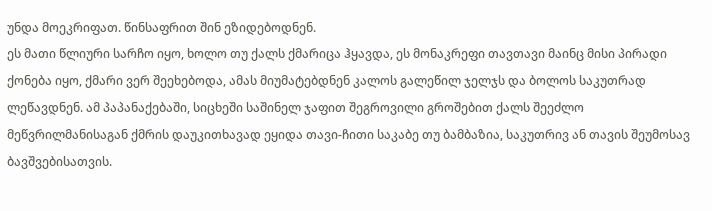უნდა მოეკრიფათ. წინსაფრით შინ ეზიდებოდნენ.
ეს მათი წლიური სარჩო იყო, ხოლო თუ ქალს ქმარიცა ჰყავდა, ეს მონაკრეფი თავთავი მაინც მისი პირადი ქონება იყო, ქმარი ვერ შეეხებოდა, ამას მიუმატებდნენ კალოს გალეწილ ჯელჯს და ბოლოს საკუთრად ლეწავდნენ. ამ პაპანაქებაში, სიცხეში საშინელ ჯაფით შეგროვილი გროშებით ქალს შეეძლო მეწვრილმანისაგან ქმრის დაუკითხავად ეყიდა თავი-ჩითი საკაბე თუ ბამბაზია, საკუთრივ ან თავის შეუმოსავ ბავშვებისათვის.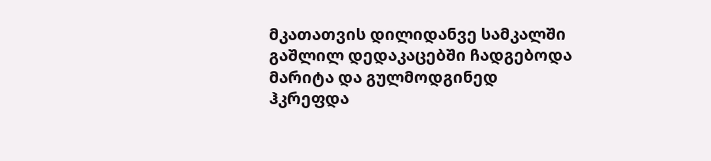მკათათვის დილიდანვე სამკალში გაშლილ დედაკაცებში ჩადგებოდა მარიტა და გულმოდგინედ ჰკრეფდა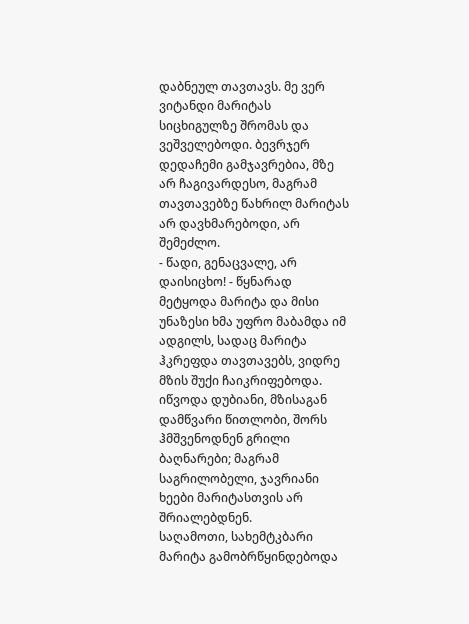დაბნეულ თავთავს. მე ვერ ვიტანდი მარიტას სიცხიგულზე შრომას და ვეშველებოდი. ბევრჯერ დედაჩემი გამჯავრებია, მზე არ ჩაგივარდესო, მაგრამ თავთავებზე წახრილ მარიტას არ დავხმარებოდი, არ შემეძლო.
- წადი, გენაცვალე, არ დაისიცხო! - წყნარად მეტყოდა მარიტა და მისი უნაზესი ხმა უფრო მაბამდა იმ ადგილს, სადაც მარიტა ჰკრეფდა თავთავებს, ვიდრე მზის შუქი ჩაიკრიფებოდა.
იწვოდა დუბიანი, მზისაგან დამწვარი წითლობი, შორს ჰმშვენოდნენ გრილი ბაღნარები; მაგრამ საგრილობელი, ჯავრიანი ხეები მარიტასთვის არ შრიალებდნენ.
საღამოთი, სახემტკბარი მარიტა გამობრწყინდებოდა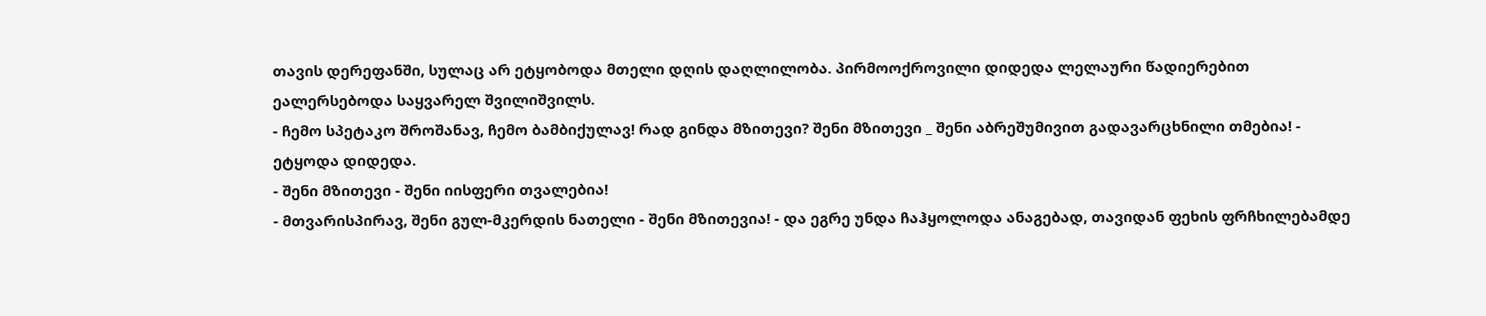თავის დერეფანში, სულაც არ ეტყობოდა მთელი დღის დაღლილობა. პირმოოქროვილი დიდედა ლელაური წადიერებით ეალერსებოდა საყვარელ შვილიშვილს.
- ჩემო სპეტაკო შროშანავ, ჩემო ბამბიქულავ! რად გინდა მზითევი? შენი მზითევი _ შენი აბრეშუმივით გადავარცხნილი თმებია! - ეტყოდა დიდედა.
- შენი მზითევი - შენი იისფერი თვალებია!
- მთვარისპირავ, შენი გულ-მკერდის ნათელი - შენი მზითევია! - და ეგრე უნდა ჩაჰყოლოდა ანაგებად, თავიდან ფეხის ფრჩხილებამდე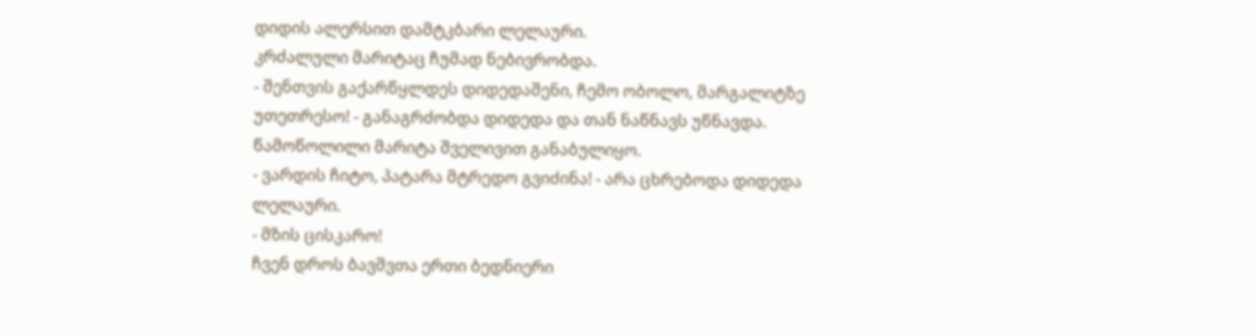დიდის ალერსით დამტკბარი ლელაური.
კრძალული მარიტაც ჩუმად ნებივრობდა.
- შენთვის გაქარწყლდეს დიდედაშენი, ჩემო ობოლო, მარგალიტზე უთეთრესო! - განაგრძობდა დიდედა და თან ნაწნავს უწნავდა. წამოწოლილი მარიტა შველივით განაბულიყო.
- ვარდის ჩიტო, პატარა მტრედო გვიძინა! - არა ცხრებოდა დიდედა ლელაური.
- მზის ცისკარო!
ჩვენ დროს ბავშვთა ერთი ბედნიერი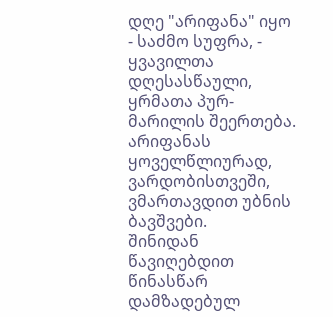დღე "არიფანა" იყო - საძმო სუფრა, - ყვავილთა დღესასწაული, ყრმათა პურ-მარილის შეერთება. არიფანას ყოველწლიურად, ვარდობისთვეში, ვმართავდით უბნის ბავშვები.
შინიდან წავიღებდით წინასწარ დამზადებულ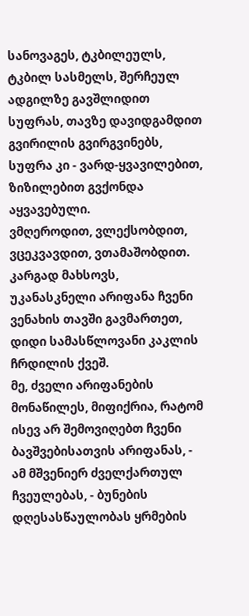სანოვაგეს, ტკბილეულს, ტკბილ სასმელს, შერჩეულ ადგილზე გავშლიდით სუფრას, თავზე დავიდგამდით გვირილის გვირგვინებს, სუფრა კი - ვარდ-ყვავილებით, ზიზილებით გვქონდა აყვავებული.
ვმღეროდით, ვლექსობდით, ვცეკვავდით, ვთამაშობდით.
კარგად მახსოვს, უკანასკნელი არიფანა ჩვენი ვენახის თავში გავმართეთ, დიდი სამასწლოვანი კაკლის ჩრდილის ქვეშ.
მე, ძველი არიფანების მონაწილეს, მიფიქრია, რატომ ისევ არ შემოვიღებთ ჩვენი ბავშვებისათვის არიფანას, - ამ მშვენიერ ძველქართულ ჩვეულებას, - ბუნების დღესასწაულობას ყრმების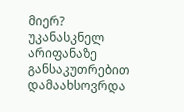მიერ?
უკანასკნელ არიფანაზე განსაკუთრებით დამაახსოვრდა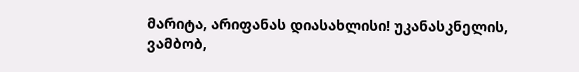მარიტა, არიფანას დიასახლისი! უკანასკნელის, ვამბობ,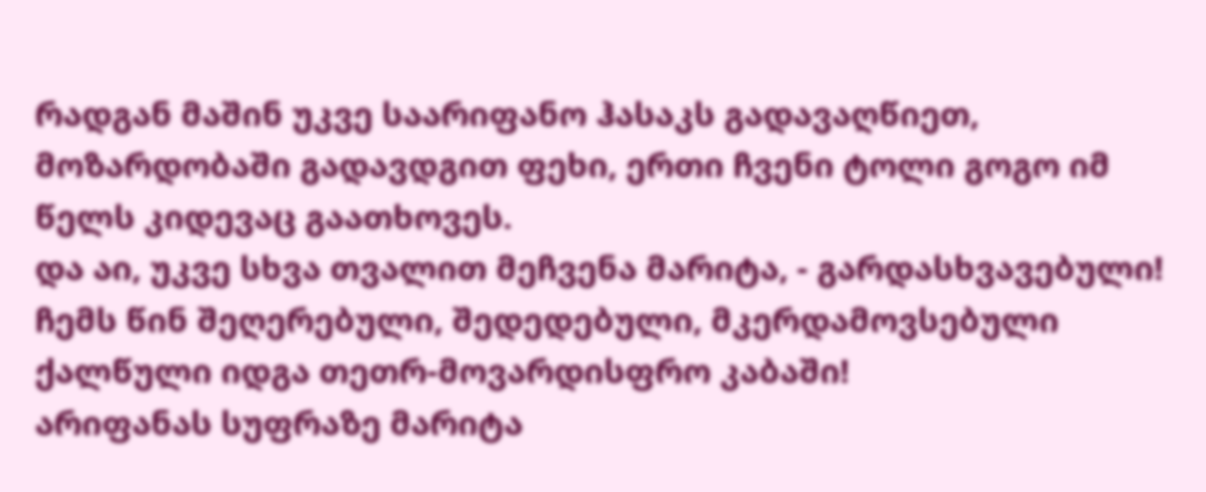რადგან მაშინ უკვე საარიფანო ჰასაკს გადავაღწიეთ, მოზარდობაში გადავდგით ფეხი, ერთი ჩვენი ტოლი გოგო იმ წელს კიდევაც გაათხოვეს.
და აი, უკვე სხვა თვალით მეჩვენა მარიტა, - გარდასხვავებული! ჩემს წინ შეღერებული, შედედებული, მკერდამოვსებული ქალწული იდგა თეთრ-მოვარდისფრო კაბაში!
არიფანას სუფრაზე მარიტა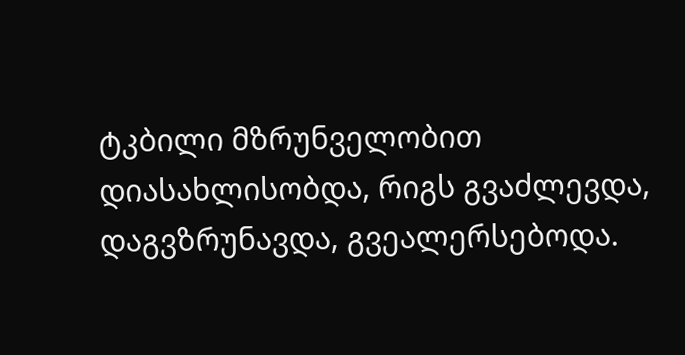ტკბილი მზრუნველობით დიასახლისობდა, რიგს გვაძლევდა, დაგვზრუნავდა, გვეალერსებოდა.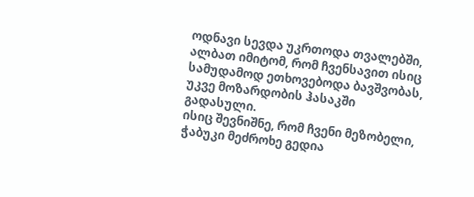ოდნავი სევდა უკრთოდა თვალებში, ალბათ იმიტომ, რომ ჩვენსავით ისიც სამუდამოდ ეთხოვებოდა ბავშვობას, უკვე მოზარდობის ჰასაკში გადასული.
ისიც შევნიშნე, რომ ჩვენი მეზობელი, ჭაბუკი მეძროხე გედია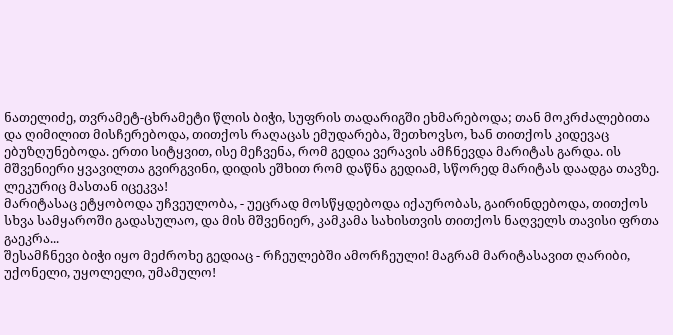ნათელიძე, თვრამეტ-ცხრამეტი წლის ბიჭი, სუფრის თადარიგში ეხმარებოდა; თან მოკრძალებითა და ღიმილით მისჩერებოდა, თითქოს რაღაცას ემუდარება, შეთხოვსო, ხან თითქოს კიდევაც ებუზღუნებოდა. ერთი სიტყვით, ისე მეჩვენა, რომ გედია ვერავის ამჩნევდა მარიტას გარდა. ის მშვენიერი ყვავილთა გვირგვინი, დიდის ეშხით რომ დაწნა გედიამ, სწორედ მარიტას დაადგა თავზე. ლეკურიც მასთან იცეკვა!
მარიტასაც ეტყობოდა უჩვეულობა, - უეცრად მოსწყდებოდა იქაურობას, გაირინდებოდა, თითქოს სხვა სამყაროში გადასულაო, და მის მშვენიერ, კამკამა სახისთვის თითქოს ნაღველს თავისი ფრთა გაეკრა...
შესამჩნევი ბიჭი იყო მეძროხე გედიაც - რჩეულებში ამორჩეული! მაგრამ მარიტასავით ღარიბი, უქონელი, უყოლელი, უმამულო!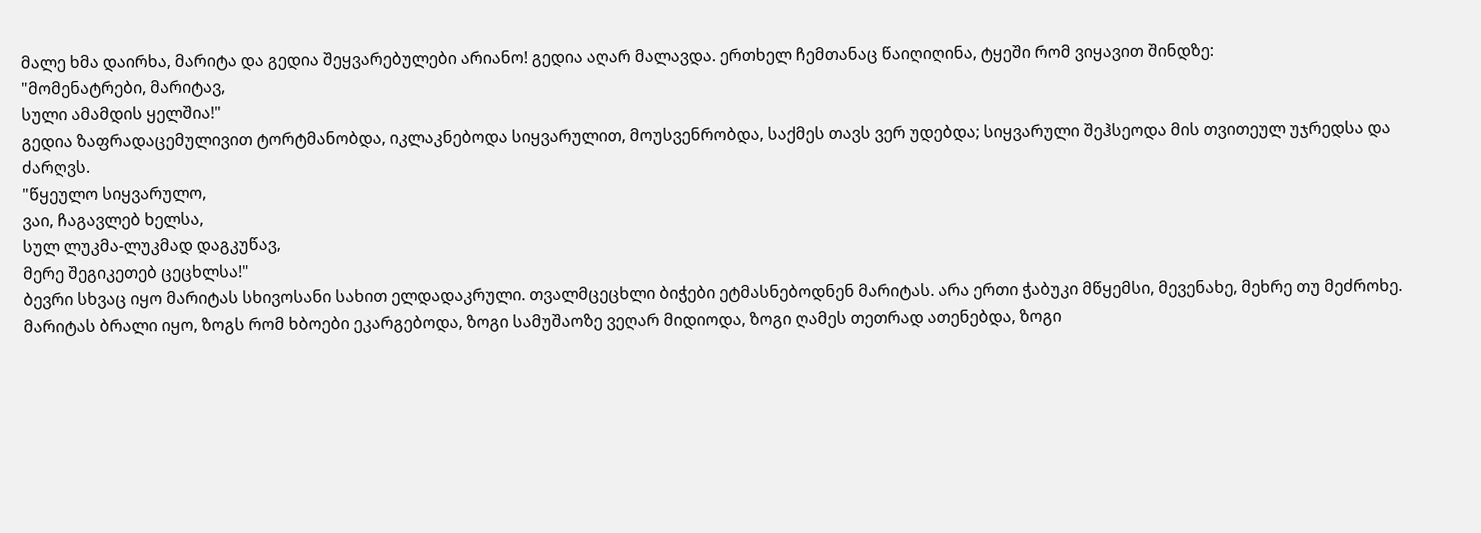მალე ხმა დაირხა, მარიტა და გედია შეყვარებულები არიანო! გედია აღარ მალავდა. ერთხელ ჩემთანაც წაიღიღინა, ტყეში რომ ვიყავით შინდზე:
"მომენატრები, მარიტავ,
სული ამამდის ყელშია!"
გედია ზაფრადაცემულივით ტორტმანობდა, იკლაკნებოდა სიყვარულით, მოუსვენრობდა, საქმეს თავს ვერ უდებდა; სიყვარული შეჰსეოდა მის თვითეულ უჯრედსა და ძარღვს.
"წყეულო სიყვარულო,
ვაი, ჩაგავლებ ხელსა,
სულ ლუკმა-ლუკმად დაგკუწავ,
მერე შეგიკეთებ ცეცხლსა!"
ბევრი სხვაც იყო მარიტას სხივოსანი სახით ელდადაკრული. თვალმცეცხლი ბიჭები ეტმასნებოდნენ მარიტას. არა ერთი ჭაბუკი მწყემსი, მევენახე, მეხრე თუ მეძროხე.
მარიტას ბრალი იყო, ზოგს რომ ხბოები ეკარგებოდა, ზოგი სამუშაოზე ვეღარ მიდიოდა, ზოგი ღამეს თეთრად ათენებდა, ზოგი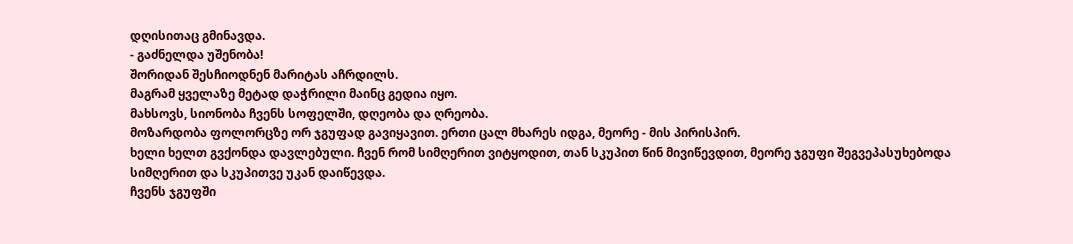დღისითაც გმინავდა.
- გაძნელდა უშენობა!
შორიდან შესჩიოდნენ მარიტას აჩრდილს.
მაგრამ ყველაზე მეტად დაჭრილი მაინც გედია იყო.
მახსოვს, სიონობა ჩვენს სოფელში, დღეობა და ღრეობა.
მოზარდობა ფოლორცზე ორ ჯგუფად გავიყავით. ერთი ცალ მხარეს იდგა, მეორე - მის პირისპირ.
ხელი ხელთ გვქონდა დავლებული. ჩვენ რომ სიმღერით ვიტყოდით, თან სკუპით წინ მივიწევდით, მეორე ჯგუფი შეგვეპასუხებოდა სიმღერით და სკუპითვე უკან დაიწევდა.
ჩვენს ჯგუფში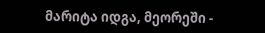მარიტა იდგა, მეორეში -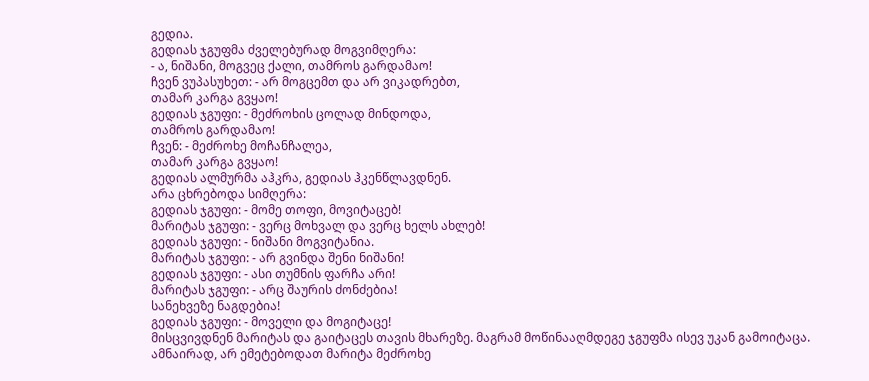გედია.
გედიას ჯგუფმა ძველებურად მოგვიმღერა:
- ა, ნიშანი, მოგვეც ქალი, თამროს გარდამაო!
ჩვენ ვუპასუხეთ: - არ მოგცემთ და არ ვიკადრებთ,
თამარ კარგა გვყაო!
გედიას ჯგუფი: - მეძროხის ცოლად მინდოდა,
თამროს გარდამაო!
ჩვენ: - მეძროხე მოჩანჩალეა,
თამარ კარგა გვყაო!
გედიას ალმურმა აჰკრა, გედიას ჰკენწლავდნენ.
არა ცხრებოდა სიმღერა:
გედიას ჯგუფი: - მომე თოფი, მოვიტაცებ!
მარიტას ჯგუფი: - ვერც მოხვალ და ვერც ხელს ახლებ!
გედიას ჯგუფი: - ნიშანი მოგვიტანია.
მარიტას ჯგუფი: - არ გვინდა შენი ნიშანი!
გედიას ჯგუფი: - ასი თუმნის ფარჩა არი!
მარიტას ჯგუფი: - არც შაურის ძონძებია!
სანეხვეზე ნაგდებია!
გედიას ჯგუფი: - მოველი და მოგიტაცე!
მისცვივდნენ მარიტას და გაიტაცეს თავის მხარეზე. მაგრამ მოწინააღმდეგე ჯგუფმა ისევ უკან გამოიტაცა.
ამნაირად, არ ემეტებოდათ მარიტა მეძროხე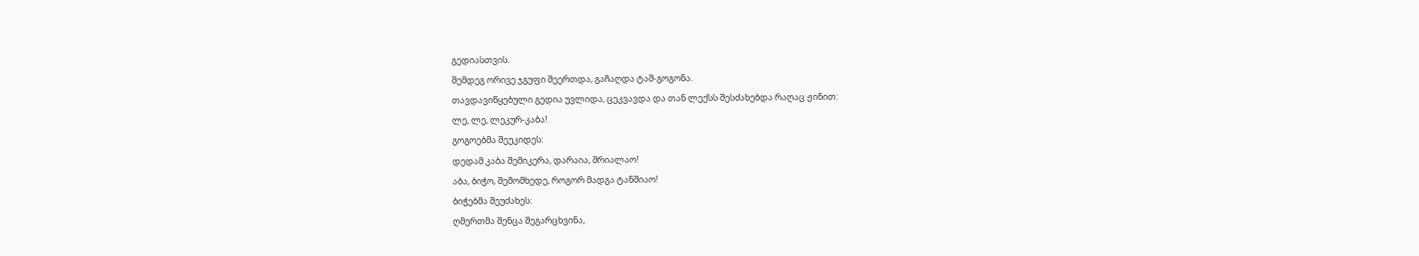გედიასთვის.
შემდეგ ორივე ჯგუფი შეერთდა, გაჩაღდა ტაშ-გოგონა.
თავდავიწყებული გედია უვლიდა, ცეკვავდა და თან ლექსს შესძახებდა რაღაც ჟინით:
ლე, ლე, ლეკურ-კაბა!
გოგოებმა შეუკიდეს:
დედამ კაბა შემიკერა, დარაია, შრიალაო!
აბა, ბიჭო, შემომხედე, როგორ მადგა ტანშიაო!
ბიჭებმა შეუძახეს:
ღმერთმა შენცა შეგარცხვინა,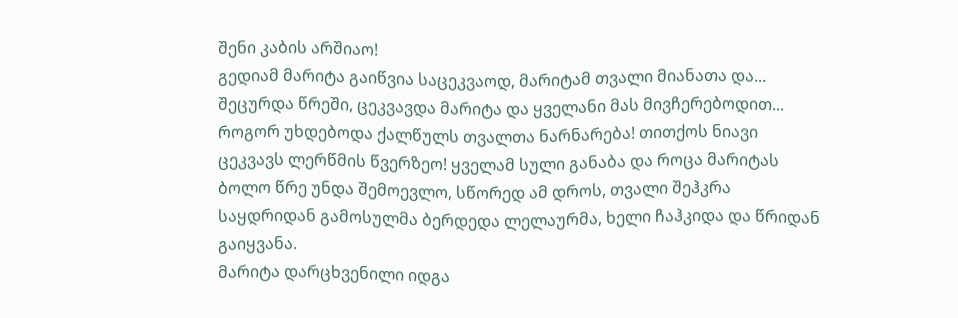შენი კაბის არშიაო!
გედიამ მარიტა გაიწვია საცეკვაოდ, მარიტამ თვალი მიანათა და... შეცურდა წრეში, ცეკვავდა მარიტა და ყველანი მას მივჩერებოდით... როგორ უხდებოდა ქალწულს თვალთა ნარნარება! თითქოს ნიავი ცეკვავს ლერწმის წვერზეო! ყველამ სული განაბა და როცა მარიტას ბოლო წრე უნდა შემოევლო, სწორედ ამ დროს, თვალი შეჰკრა საყდრიდან გამოსულმა ბერდედა ლელაურმა, ხელი ჩაჰკიდა და წრიდან გაიყვანა.
მარიტა დარცხვენილი იდგა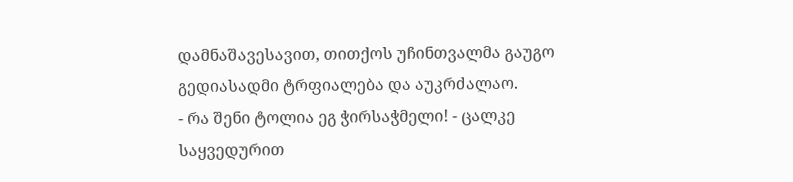დამნაშავესავით, თითქოს უჩინთვალმა გაუგო გედიასადმი ტრფიალება და აუკრძალაო.
- რა შენი ტოლია ეგ ჭირსაჭმელი! - ცალკე საყვედურით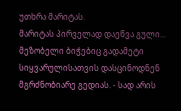უთხრა მარიტას.
მარიტას პირველად დაეწვა გული...
მეზობელი ბიჭებიც გადამეტი სიყვარულისათვის დასცინოდნენ მგრძნობიარე გედიას. - სად არის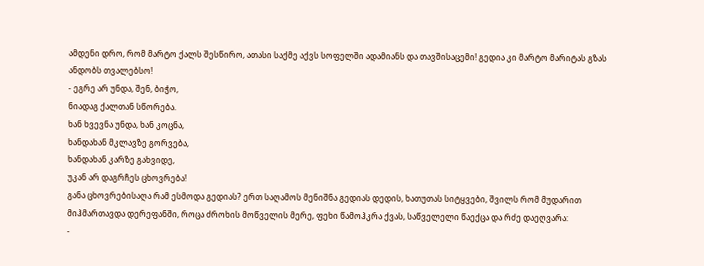ამდენი დრო, რომ მარტო ქალს შესწირო, ათასი საქმე აქვს სოფელში ადამიანს და თავშისაცემი! გედია კი მარტო მარიტას გზას ანდობს თვალებსო!
- ეგრე არ უნდა, შენ, ბიჭო,
ნიადაგ ქალთან სწორება.
ხან ხვევნა უნდა, ხან კოცნა,
ხანდახან მკლავზე გორვება,
ხანდახან კარზე გახვიდე,
უკან არ დაგრჩეს ცხოვრება!
განა ცხოვრებისაღა რამ ესმოდა გედიას? ერთ საღამოს მენიშნა გედიას დედის, ხათუთას სიტყვები, შვილს რომ მუდარით მიჰმართავდა დერეფანში, როცა ძროხის მოწველის მერე, ფეხი წამოჰკრა ქვას, საწველელი წაექცა და რძე დაეღვარა:
-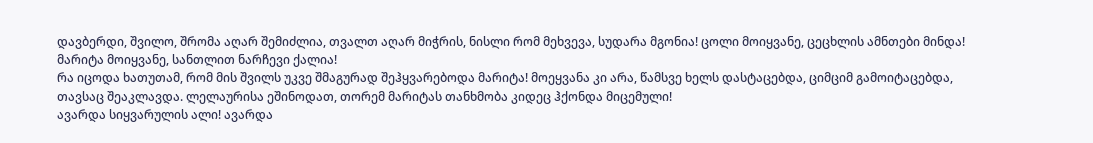დავბერდი, შვილო, შრომა აღარ შემიძლია, თვალთ აღარ მიჭრის, ნისლი რომ მეხვევა, სუდარა მგონია! ცოლი მოიყვანე, ცეცხლის ამნთები მინდა! მარიტა მოიყვანე, სანთლით ნარჩევი ქალია!
რა იცოდა ხათუთამ, რომ მის შვილს უკვე შმაგურად შეჰყვარებოდა მარიტა! მოეყვანა კი არა, წამსვე ხელს დასტაცებდა, ციმციმ გამოიტაცებდა, თავსაც შეაკლავდა. ლელაურისა ეშინოდათ, თორემ მარიტას თანხმობა კიდეც ჰქონდა მიცემული!
ავარდა სიყვარულის ალი! ავარდა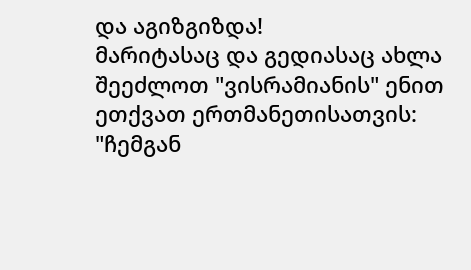და აგიზგიზდა!
მარიტასაც და გედიასაც ახლა შეეძლოთ "ვისრამიანის" ენით ეთქვათ ერთმანეთისათვის: "ჩემგან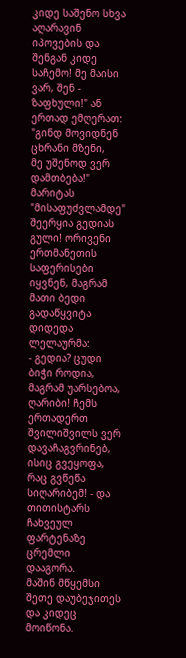კიდე საშენო სხვა აღარავინ იპოვების და შენგან კიდე საჩემო! მე მაისი ვარ, შენ - ზაფხული!" ან ერთად ემღერათ:
"გინდ მოვიდნენ ცხრანი მზენი,
მე უშენოდ ვერ დამთბება!"
მარიტას "მისაფუძვლამდე" შეერყია გედიას გული! ორივენი ერთმანეთის საფერისები იყვნენ, მაგრამ მათი ბედი გადაწყვიტა დიდედა ლელაურმა:
- გედია? ცუდი ბიჭი როდია, მაგრამ უარსებოა, ღარიბი! ჩემს ერთადერთ შვილიშვილს ვერ დავაჩაგვრინებ, ისიც გვეყოფა, რაც გვწეწა სიღარიბემ! - და თითისტარს ჩახვეულ ფარტენაზე ცრემლი დააგორა.
მაშინ მწყემსი შეთე დაუბეჯითეს და კიდეც მოიწონა.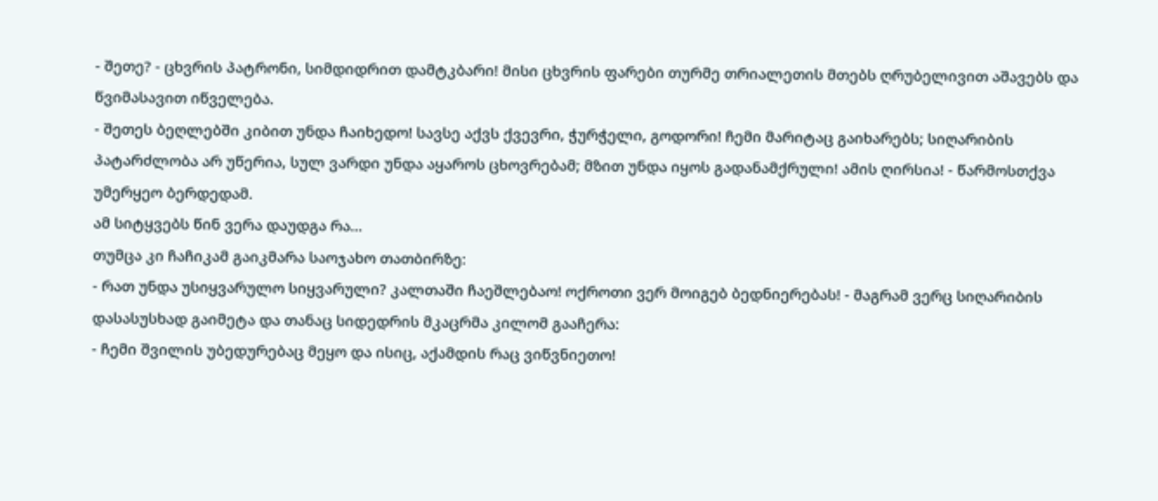- შეთე? - ცხვრის პატრონი, სიმდიდრით დამტკბარი! მისი ცხვრის ფარები თურმე თრიალეთის მთებს ღრუბელივით აშავებს და წვიმასავით იწველება.
- შეთეს ბეღლებში კიბით უნდა ჩაიხედო! სავსე აქვს ქვევრი, ჭურჭელი, გოდორი! ჩემი მარიტაც გაიხარებს; სიღარიბის პატარძლობა არ უწერია, სულ ვარდი უნდა აყაროს ცხოვრებამ; მზით უნდა იყოს გადანამქრული! ამის ღირსია! - წარმოსთქვა უმერყეო ბერდედამ.
ამ სიტყვებს წინ ვერა დაუდგა რა...
თუმცა კი ჩაჩიკამ გაიკმარა საოჯახო თათბირზე:
- რათ უნდა უსიყვარულო სიყვარული? კალთაში ჩაეშლებაო! ოქროთი ვერ მოიგებ ბედნიერებას! - მაგრამ ვერც სიღარიბის დასასუსხად გაიმეტა და თანაც სიდედრის მკაცრმა კილომ გააჩერა:
- ჩემი შვილის უბედურებაც მეყო და ისიც, აქამდის რაც ვიწვნიეთო!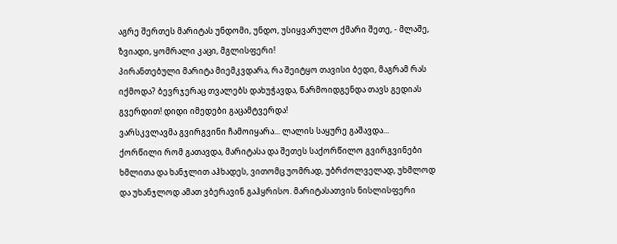აგრე შერთეს მარიტას უნდომი, უნდო, უსიყვარულო ქმარი შეთე, - მლაშე, ზვიადი, ყომრალი კაცი, მგლისფერი!
პირანთებული მარიტა მიემკვდარა, რა შეიტყო თავისი ბედი, მაგრამ რას იქმოდა? ბევრჯერაც თვალებს დახუჭავდა, წარმოიდგენდა თავს გედიას გვერდით! დიდი იმედები გაცამტვერდა!
ვარსკვლავმა გვირგვინი ჩამოიყარა... ლალის საყურე გაშავდა...
ქორწილი რომ გათავდა, მარიტასა და შეთეს საქორწილო გვირგვინები ხმლითა და ხანჯლით აჰხადეს, ვითომც უომრად, უბრძოლველად, უხმლოდ და უხანჯლოდ ამათ ვბერავინ გაჰყრისო. მარიტასათვის ნისლისფერი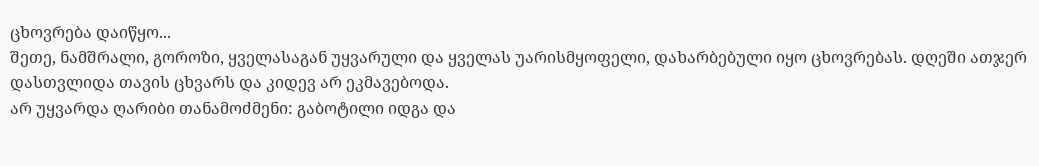ცხოვრება დაიწყო...
შეთე, ნამშრალი, გოროზი, ყველასაგან უყვარული და ყველას უარისმყოფელი, დახარბებული იყო ცხოვრებას. დღეში ათჯერ დასთვლიდა თავის ცხვარს და კიდევ არ ეკმავებოდა.
არ უყვარდა ღარიბი თანამოძმენი: გაბოტილი იდგა და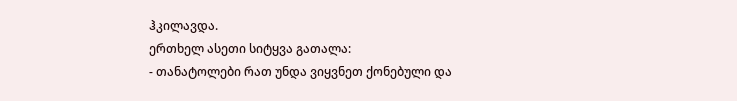ჰკილავდა.
ერთხელ ასეთი სიტყვა გათალა:
- თანატოლები რათ უნდა ვიყვნეთ ქონებული და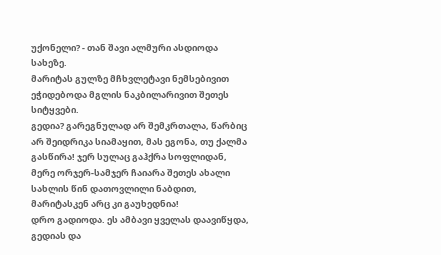უქონელი? - თან შავი ალმური ასდიოდა სახეზე.
მარიტას გულზე მჩხვლეტავი ნემსებივით ეჭიდებოდა მგლის ნაკბილარივით შეთეს სიტყვები.
გედია? გარეგნულად არ შემკრთალა, წარბიც არ შეიდრიკა სიამაყით, მას ეგონა, თუ ქალმა გასწირა! ჯერ სულაც გაჰქრა სოფლიდან, მერე ორჯერ-სამჯერ ჩაიარა შეთეს ახალი სახლის წინ დათოვლილი ნაბდით, მარიტასკენ არც კი გაუხედნია!
დრო გადიოდა. ეს ამბავი ყველას დაავიწყდა, გედიას და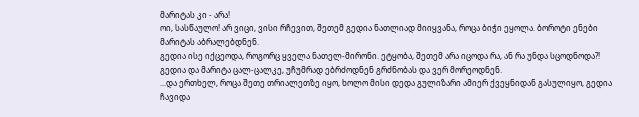მარიტას კი - არა!
ოი, სასწაულო! არ ვიცი, ვისი რჩევით, შეთემ გედია ნათლიად მიიყვანა, როცა ბიჭი ეყოლა. ბოროტი ენები მარიტას აბრალებდნენ.
გედია ისე იქცეოდა, როგორც ყველა ნათელ-მირონი. ეტყობა, შეთემ არა იცოდა რა, ან რა უნდა სცოდნოდა?!
გედია და მარიტა ცალ-ცალკე, უჩუმრად ებრძოდნენ გრძნობას და ვერ მორეოდნენ.
...და ერთხელ, როცა შეთე თრიალეთზე იყო, ხოლო მისი დედა გულიზარი ამიერ ქვეყნიდან გასულიყო, გედია ჩავიდა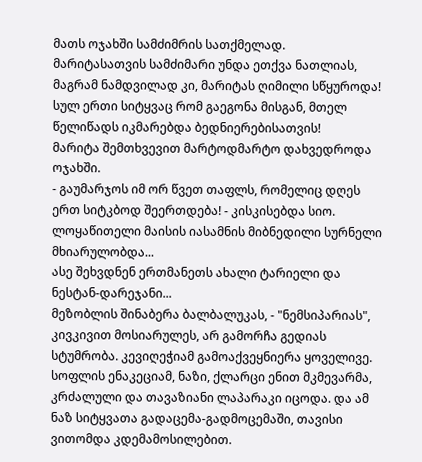მათს ოჯახში სამძიმრის სათქმელად.
მარიტასათვის სამძიმარი უნდა ეთქვა ნათლიას, მაგრამ ნამდვილად კი, მარიტას ღიმილი სწყუროდა! სულ ერთი სიტყვაც რომ გაეგონა მისგან, მთელ წელიწადს იკმარებდა ბედნიერებისათვის!
მარიტა შემთხვევით მარტოდმარტო დახვედროდა ოჯახში.
- გაუმარჯოს იმ ორ წვეთ თაფლს, რომელიც დღეს ერთ სიტკბოდ შეერთდება! - კისკისებდა სიო.
ლოყაწითელი მაისის იასამნის მიბნედილი სურნელი მხიარულობდა...
ასე შეხვდნენ ერთმანეთს ახალი ტარიელი და ნესტან-დარეჯანი...
მეზობლის შინაბერა ბალბალუკას, - "ნემსიპარიას", კივკივით მოსიარულეს, არ გამორჩა გედიას სტუმრობა. კევიღეჭიამ გამოაქვეყნიერა ყოველივე.
სოფლის ენაკეციამ, ნაზი, ქლარცი ენით მკმევარმა, კრძალული და თავაზიანი ლაპარაკი იცოდა. და ამ ნაზ სიტყვათა გადაცემა-გადმოცემაში, თავისი ვითომდა კდემამოსილებით.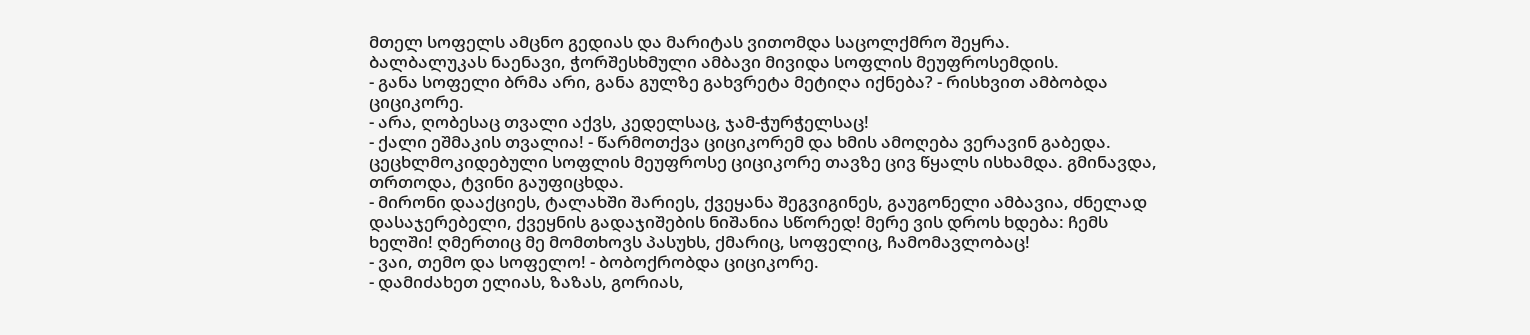მთელ სოფელს ამცნო გედიას და მარიტას ვითომდა საცოლქმრო შეყრა.
ბალბალუკას ნაენავი, ჭორშესხმული ამბავი მივიდა სოფლის მეუფროსემდის.
- განა სოფელი ბრმა არი, განა გულზე გახვრეტა მეტიღა იქნება? - რისხვით ამბობდა ციციკორე.
- არა, ღობესაც თვალი აქვს, კედელსაც, ჯამ-ჭურჭელსაც!
- ქალი ეშმაკის თვალია! - წარმოთქვა ციციკორემ და ხმის ამოღება ვერავინ გაბედა.
ცეცხლმოკიდებული სოფლის მეუფროსე ციციკორე თავზე ცივ წყალს ისხამდა. გმინავდა, თრთოდა, ტვინი გაუფიცხდა.
- მირონი დააქციეს, ტალახში შარიეს, ქვეყანა შეგვიგინეს, გაუგონელი ამბავია, ძნელად დასაჯერებელი, ქვეყნის გადაჯიშების ნიშანია სწორედ! მერე ვის დროს ხდება: ჩემს ხელში! ღმერთიც მე მომთხოვს პასუხს, ქმარიც, სოფელიც, ჩამომავლობაც!
- ვაი, თემო და სოფელო! - ბობოქრობდა ციციკორე.
- დამიძახეთ ელიას, ზაზას, გორიას,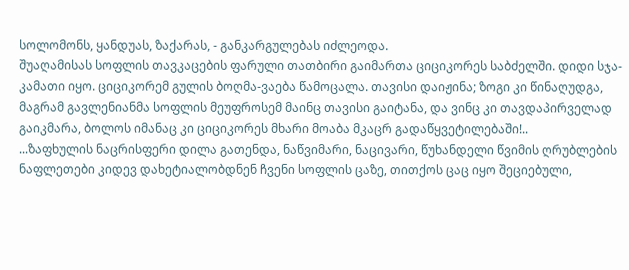სოლომონს, ყანდუას, ზაქარას, - განკარგულებას იძლეოდა.
შუაღამისას სოფლის თავკაცების ფარული თათბირი გაიმართა ციციკორეს საბძელში. დიდი სჯა-კამათი იყო. ციციკორემ გულის ბოღმა-ვაება წამოცალა. თავისი დაიჟინა; ზოგი კი წინაღუდგა, მაგრამ გავლენიანმა სოფლის მეუფროსემ მაინც თავისი გაიტანა, და ვინც კი თავდაპირველად გაიკმარა, ბოლოს იმანაც კი ციციკორეს მხარი მოაბა მკაცრ გადაწყვეტილებაში!..
...ზაფხულის ნაცრისფერი დილა გათენდა, ნაწვიმარი, ნაცივარი, წუხანდელი წვიმის ღრუბლების ნაფლეთები კიდევ დახეტიალობდნენ ჩვენი სოფლის ცაზე, თითქოს ცაც იყო შეციებული,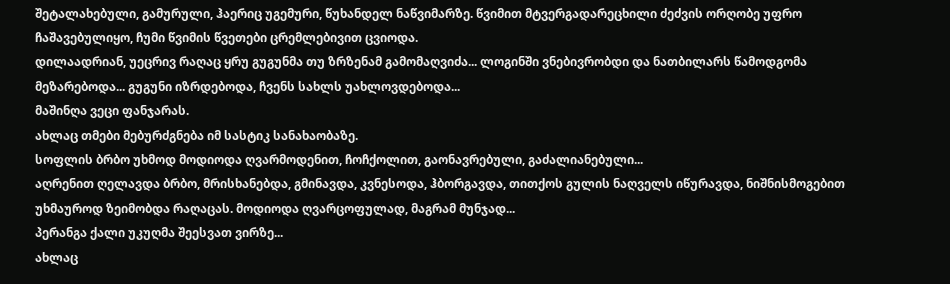შეტალახებული, გამურული, ჰაერიც უგემური, წუხანდელ ნაწვიმარზე. წვიმით მტვერგადარეცხილი ძეძვის ორღობე უფრო ჩაშავებულიყო, ჩუმი წვიმის წვეთები ცრემლებივით ცვიოდა.
დილაადრიან, უეცრივ რაღაც ყრუ გუგუნმა თუ ზრზენამ გამომაღვიძა... ლოგინში ვნებივრობდი და ნათბილარს წამოდგომა მეზარებოდა... გუგუნი იზრდებოდა, ჩვენს სახლს უახლოვდებოდა...
მაშინღა ვეცი ფანჯარას.
ახლაც თმები მებურძგნება იმ სასტიკ სანახაობაზე.
სოფლის ბრბო უხმოდ მოდიოდა ღვარმოდენით, ჩოჩქოლით, გაონავრებული, გაძალიანებული...
აღრენით ღელავდა ბრბო, მრისხანებდა, გმინავდა, კვნესოდა, ჰბორგავდა, თითქოს გულის ნაღველს იწურავდა, ნიშნისმოგებით უხმაუროდ ზეიმობდა რაღაცას. მოდიოდა ღვარცოფულად, მაგრამ მუნჯად...
პერანგა ქალი უკუღმა შეესვათ ვირზე...
ახლაც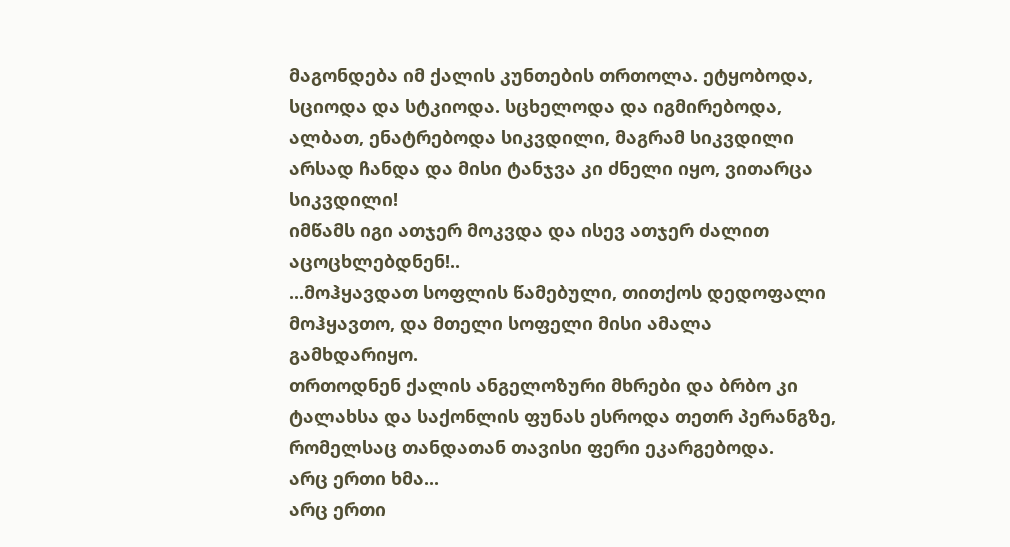მაგონდება იმ ქალის კუნთების თრთოლა. ეტყობოდა, სციოდა და სტკიოდა. სცხელოდა და იგმირებოდა, ალბათ, ენატრებოდა სიკვდილი, მაგრამ სიკვდილი არსად ჩანდა და მისი ტანჯვა კი ძნელი იყო, ვითარცა სიკვდილი!
იმწამს იგი ათჯერ მოკვდა და ისევ ათჯერ ძალით აცოცხლებდნენ!..
...მოჰყავდათ სოფლის წამებული, თითქოს დედოფალი მოჰყავთო, და მთელი სოფელი მისი ამალა გამხდარიყო.
თრთოდნენ ქალის ანგელოზური მხრები და ბრბო კი ტალახსა და საქონლის ფუნას ესროდა თეთრ პერანგზე, რომელსაც თანდათან თავისი ფერი ეკარგებოდა.
არც ერთი ხმა...
არც ერთი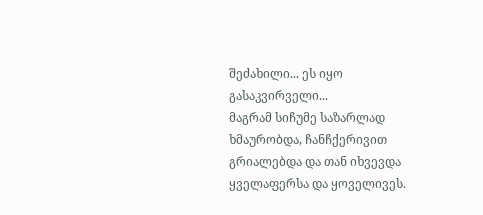შეძახილი... ეს იყო გასაკვირველი...
მაგრამ სიჩუმე საზარლად ხმაურობდა, ჩანჩქერივით გრიალებდა და თან იხვევდა ყველაფერსა და ყოველივეს.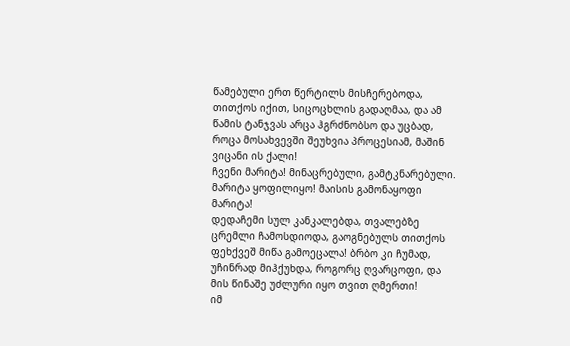წამებული ერთ წერტილს მისჩერებოდა, თითქოს იქით, სიცოცხლის გადაღმაა, და ამ წამის ტანჯვას არცა ჰგრძნობსო და უცბად, როცა მოსახვევში შეუხვია პროცესიამ, მაშინ ვიცანი ის ქალი!
ჩვენი მარიტა! მინაცრებული, გამტკნარებული. მარიტა ყოფილიყო! მაისის გამონაყოფი მარიტა!
დედაჩემი სულ კანკალებდა, თვალებზე ცრემლი ჩამოსდიოდა, გაოგნებულს თითქოს ფეხქვეშ მიწა გამოეცალა! ბრბო კი ჩუმად, უჩინრად მიჰქუხდა, როგორც ღვარცოფი, და მის წინაშე უძლური იყო თვით ღმერთი!
იმ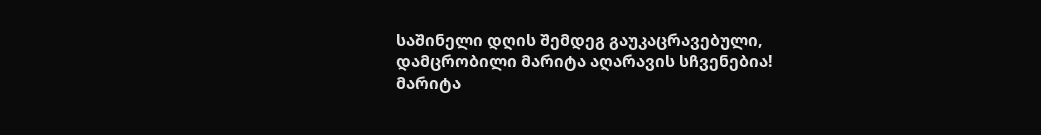საშინელი დღის შემდეგ გაუკაცრავებული, დამცრობილი მარიტა აღარავის სჩვენებია!
მარიტა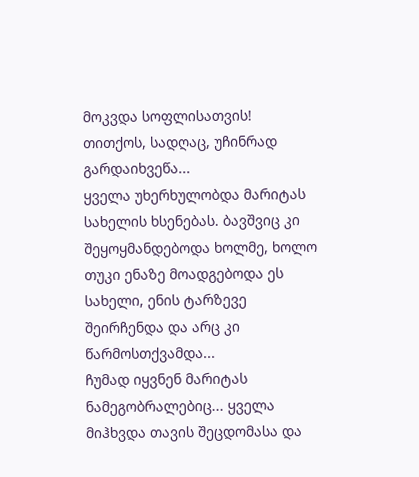მოკვდა სოფლისათვის!
თითქოს, სადღაც, უჩინრად გარდაიხვეწა...
ყველა უხერხულობდა მარიტას სახელის ხსენებას. ბავშვიც კი შეყოყმანდებოდა ხოლმე, ხოლო თუკი ენაზე მოადგებოდა ეს სახელი, ენის ტარზევე შეირჩენდა და არც კი წარმოსთქვამდა...
ჩუმად იყვნენ მარიტას ნამეგობრალებიც... ყველა მიჰხვდა თავის შეცდომასა და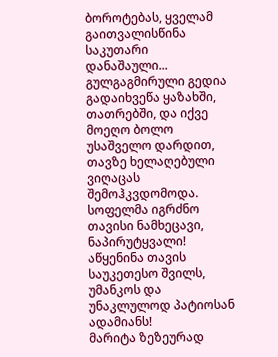ბოროტებას, ყველამ გაითვალისწინა საკუთარი დანაშაული...
გულგაგმირული გედია გადაიხვეწა ყაზახში, თათრებში, და იქვე მოეღო ბოლო უსაშველო დარდით, თავზე ხელაღებული ვიღაცას შემოჰკვდომოდა.
სოფელმა იგრძნო თავისი ნამხეცავი, ნაპირუტყვალი! აწყენინა თავის საუკეთესო შვილს, უმანკოს და უნაკლულოდ პატიოსან ადამიანს!
მარიტა ზეზეურად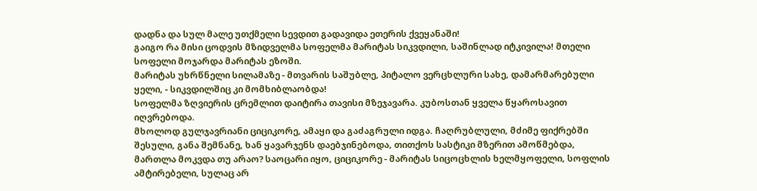დადნა და სულ მალე უთქმელი სევდით გადავიდა ეთერის ქვეყანაში!
გაიგო რა მისი ცოდვის მზიდველმა სოფელმა მარიტას სიკვდილი, საშინლად იტკივილა! მთელი სოფელი მოჯარდა მარიტას ეზოში.
მარიტას უხრწნელი სილამაზე - მთვარის საშუბლე, პიტალო ვერცხლური სახე, დამარმარებული ყელი, - სიკვდილშიც კი მომხიბლაობდა!
სოფელმა ზღვიერის ცრემლით დაიტირა თავისი მზეჯავარა. კუბოსთან ყველა წყაროსავით იღვრებოდა.
მხოლოდ გულჯავრიანი ციციკორე, ამაყი და გაძაგრული იდგა. ჩაღრუბლული, მძიმე ფიქრებში შესული, განა შემნანე, ხან ყავარჯენს დაებჯინებოდა, თითქოს სასტიკი მზერით ამოწმებდა, მართლა მოკვდა თუ არაო? საოცარი იყო, ციციკორე - მარიტას სიცოცხლის ხელმყოფელი, სოფლის ამტირებელი, სულაც არ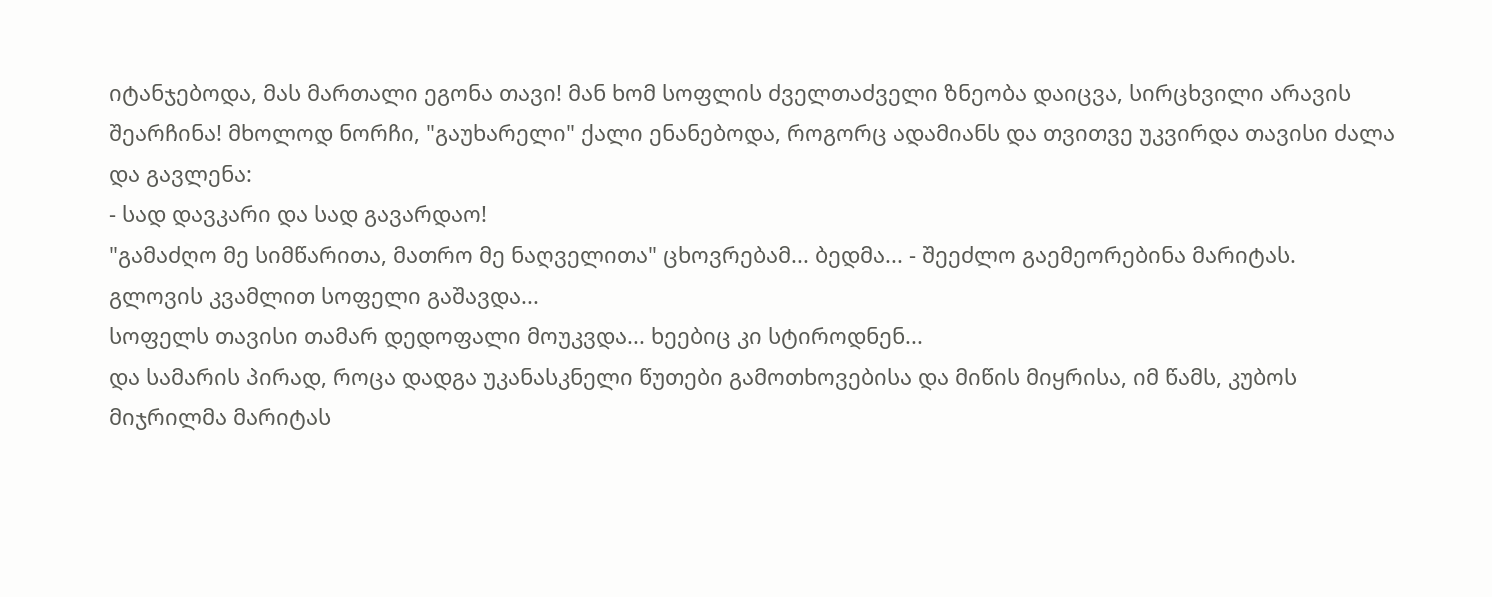იტანჯებოდა, მას მართალი ეგონა თავი! მან ხომ სოფლის ძველთაძველი ზნეობა დაიცვა, სირცხვილი არავის შეარჩინა! მხოლოდ ნორჩი, "გაუხარელი" ქალი ენანებოდა, როგორც ადამიანს და თვითვე უკვირდა თავისი ძალა და გავლენა:
- სად დავკარი და სად გავარდაო!
"გამაძღო მე სიმწარითა, მათრო მე ნაღველითა" ცხოვრებამ... ბედმა... - შეეძლო გაემეორებინა მარიტას.
გლოვის კვამლით სოფელი გაშავდა...
სოფელს თავისი თამარ დედოფალი მოუკვდა... ხეებიც კი სტიროდნენ...
და სამარის პირად, როცა დადგა უკანასკნელი წუთები გამოთხოვებისა და მიწის მიყრისა, იმ წამს, კუბოს მიჯრილმა მარიტას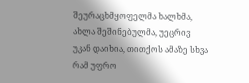შეურაცხმყოფელმა ხალხმა, ახლა შეშინებულმა, უეცრივ უკან დაიხია, თითქოს ამაზე სხვა რამ უფრო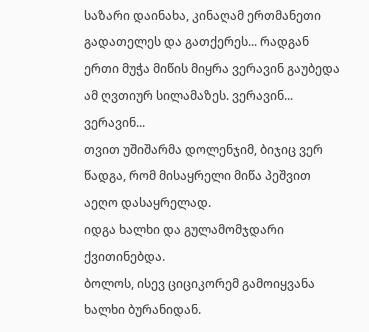საზარი დაინახა, კინაღამ ერთმანეთი გადათელეს და გათქერეს... რადგან ერთი მუჭა მიწის მიყრა ვერავინ გაუბედა ამ ღვთიურ სილამაზეს. ვერავინ... ვერავინ...
თვით უშიშარმა დოლენჯიმ, ბიჯიც ვერ წადგა, რომ მისაყრელი მიწა პეშვით აეღო დასაყრელად.
იდგა ხალხი და გულამომჯდარი ქვითინებდა.
ბოლოს, ისევ ციციკორემ გამოიყვანა ხალხი ბურანიდან.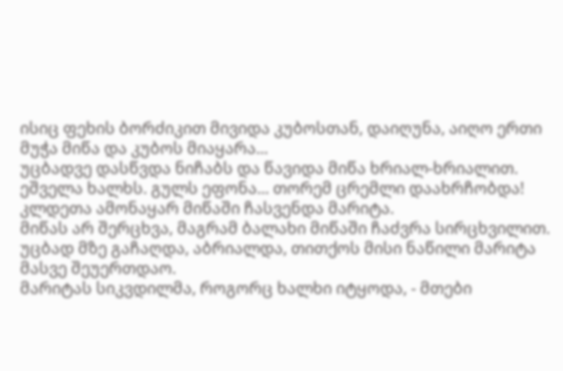ისიც ფეხის ბორძიკით მივიდა კუბოსთან, დაიღუნა, აიღო ერთი მუჭა მიწა და კუბოს მიაყარა...
უცბადვე დასწვდა ნიჩაბს და წავიდა მიწა ხრიალ-ხრიალით.
ეშველა ხალხს. გულს ეფონა... თორემ ცრემლი დაახრჩობდა!
კლდეთა ამონაყარ მიწაში ჩასვენდა მარიტა.
მიწას არ შერცხვა, მაგრამ ბალახი მიწაში ჩაძვრა სირცხვილით.
უცბად მზე გაჩაღდა, აბრიალდა, თითქოს მისი ნაწილი მარიტა მასვე შეუერთდაო.
მარიტას სიკვდილმა, როგორც ხალხი იტყოდა, - მთები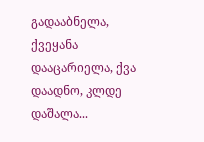გადააბნელა, ქვეყანა დააცარიელა, ქვა დაადნო, კლდე დაშალა...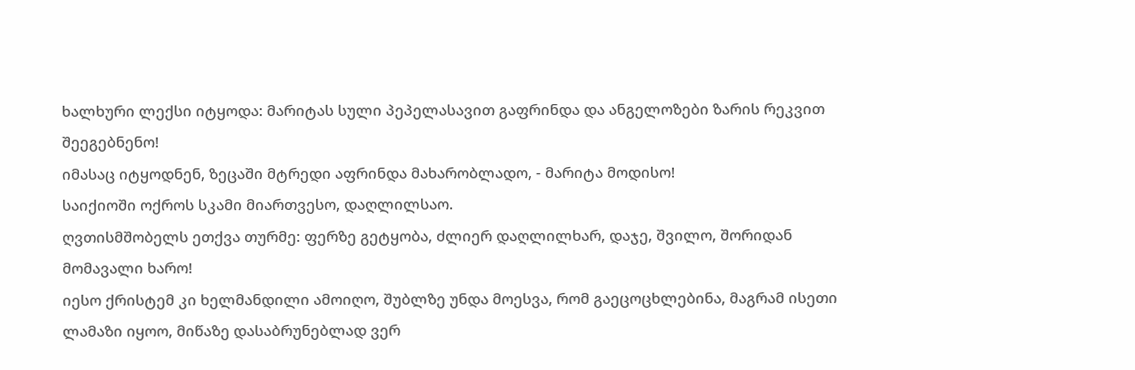ხალხური ლექსი იტყოდა: მარიტას სული პეპელასავით გაფრინდა და ანგელოზები ზარის რეკვით შეეგებნენო!
იმასაც იტყოდნენ, ზეცაში მტრედი აფრინდა მახარობლადო, - მარიტა მოდისო!
საიქიოში ოქროს სკამი მიართვესო, დაღლილსაო.
ღვთისმშობელს ეთქვა თურმე: ფერზე გეტყობა, ძლიერ დაღლილხარ, დაჯე, შვილო, შორიდან მომავალი ხარო!
იესო ქრისტემ კი ხელმანდილი ამოიღო, შუბლზე უნდა მოესვა, რომ გაეცოცხლებინა, მაგრამ ისეთი ლამაზი იყოო, მიწაზე დასაბრუნებლად ვერ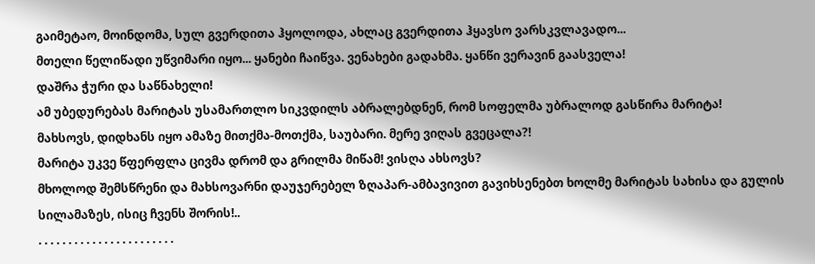გაიმეტაო, მოინდომა, სულ გვერდითა ჰყოლოდა, ახლაც გვერდითა ჰყავსო ვარსკვლავადო...
მთელი წელიწადი უწვიმარი იყო... ყანები ჩაიწვა. ვენახები გადახმა. ყანწი ვერავინ გაასველა!
დაშრა ჭური და საწნახელი!
ამ უბედურებას მარიტას უსამართლო სიკვდილს აბრალებდნენ, რომ სოფელმა უბრალოდ გასწირა მარიტა!
მახსოვს, დიდხანს იყო ამაზე მითქმა-მოთქმა, საუბარი. მერე ვიღას გვეცალა?!
მარიტა უკვე წფერფლა ცივმა დრომ და გრილმა მიწამ! ვისღა ახსოვს?
მხოლოდ შემსწრენი და მახსოვარნი დაუჯერებელ ზღაპარ-ამბავივით გავიხსენებთ ხოლმე მარიტას სახისა და გულის სილამაზეს, ისიც ჩვენს შორის!..
. . . . . . . . . . . . . . . . . . . . . . .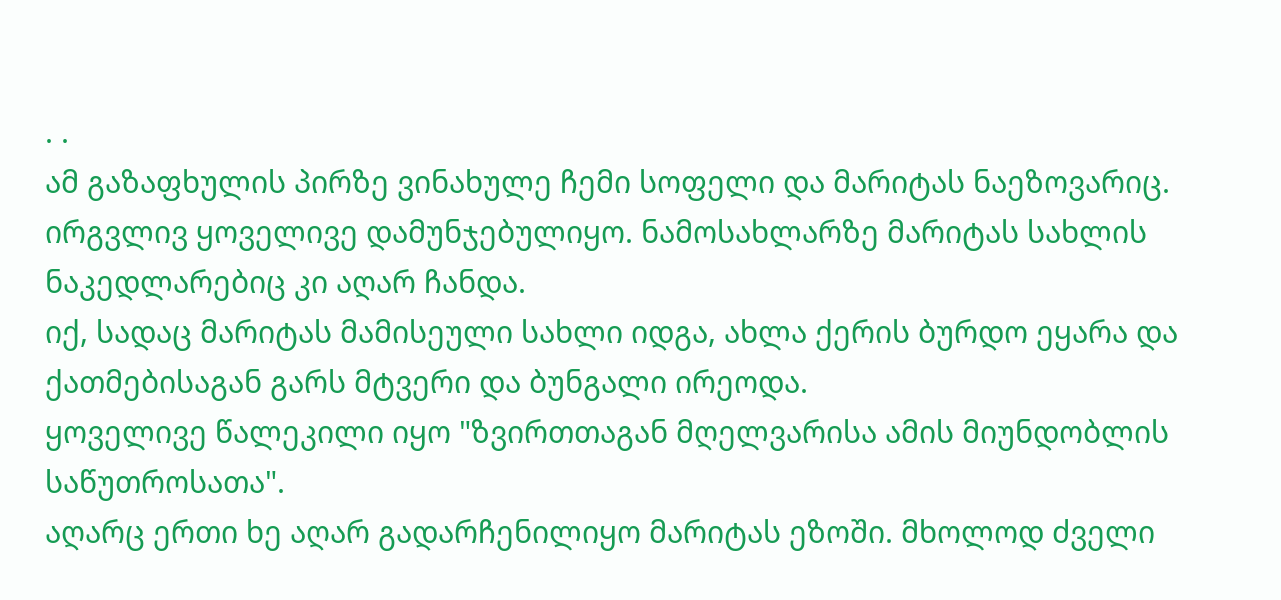. .
ამ გაზაფხულის პირზე ვინახულე ჩემი სოფელი და მარიტას ნაეზოვარიც.
ირგვლივ ყოველივე დამუნჯებულიყო. ნამოსახლარზე მარიტას სახლის ნაკედლარებიც კი აღარ ჩანდა.
იქ, სადაც მარიტას მამისეული სახლი იდგა, ახლა ქერის ბურდო ეყარა და ქათმებისაგან გარს მტვერი და ბუნგალი ირეოდა.
ყოველივე წალეკილი იყო "ზვირთთაგან მღელვარისა ამის მიუნდობლის საწუთროსათა".
აღარც ერთი ხე აღარ გადარჩენილიყო მარიტას ეზოში. მხოლოდ ძველი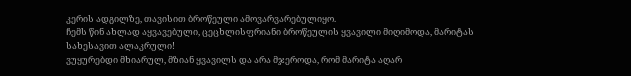კერის ადგილზე, თავისით ბროწეული ამოვარვარებულიყო.
ჩემს წინ ახლად აყვავებული, ცეცხლისფრიანი ბროწეულის ყვავილი მიღიმოდა, მარიტას სახესავით ალაკრული!
ვუყურებდი მხიარულ, მზიან ყვავილს და არა მჯეროდა, რომ მარიტა აღარ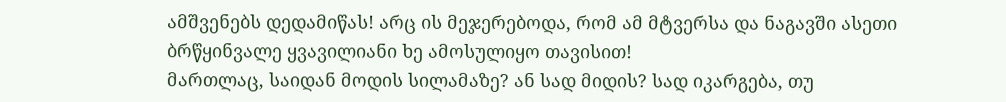ამშვენებს დედამიწას! არც ის მეჯერებოდა, რომ ამ მტვერსა და ნაგავში ასეთი ბრწყინვალე ყვავილიანი ხე ამოსულიყო თავისით!
მართლაც, საიდან მოდის სილამაზე? ან სად მიდის? სად იკარგება, თუ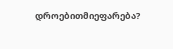დროებითმიეფარება?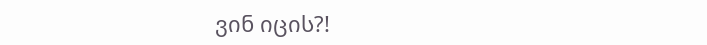ვინ იცის?!